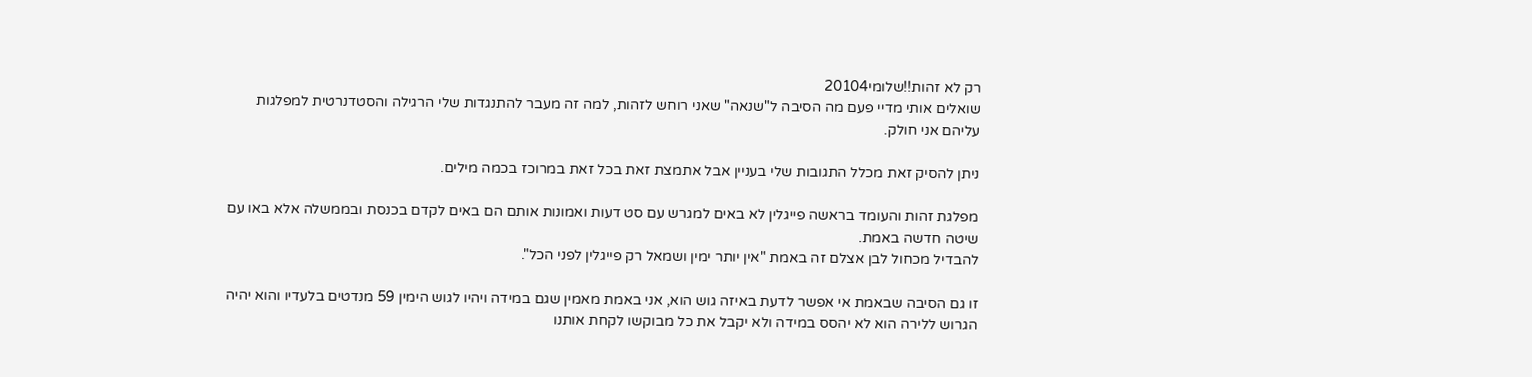רק לא זהות!!שלומי20104
שואלים אותי מדיי פעם מה הסיבה ל"שנאה" שאני רוחש לזהות, למה זה מעבר להתנגדות שלי הרגילה והסטדנרטית למפלגות עליהם אני חולק.

ניתן להסיק זאת מכלל התגובות שלי בעניין אבל אתמצת זאת בכל זאת במרוכז בכמה מילים.

מפלגת זהות והעומד בראשה פייגלין לא באים למגרש עם סט דעות ואמונות אותם הם באים לקדם בכנסת ובממשלה אלא באו עם שיטה חדשה באמת.
להבדיל מכחול לבן אצלם זה באמת "אין יותר ימין ושמאל רק פייגלין לפני הכל".

זו גם הסיבה שבאמת אי אפשר לדעת באיזה גוש הוא, אני באמת מאמין שגם במידה ויהיו לגוש הימין 59 מנדטים בלעדיו והוא יהיה הגרוש ללירה הוא לא יהסס במידה ולא יקבל את כל מבוקשו לקחת אותנו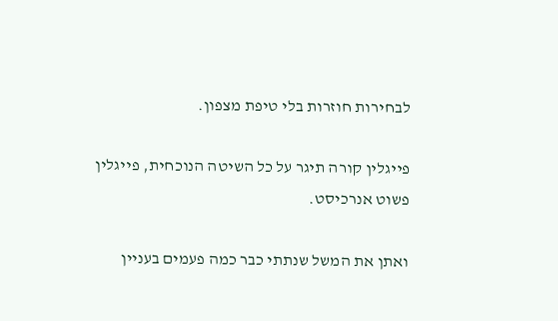לבחירות חוזרות בלי טיפת מצפון.

פייגלין קורה תיגר על כל השיטה הנוכחית, פייגלין פשוט אנרכיסט.

ואתן את המשל שנתתי כבר כמה פעמים בעניין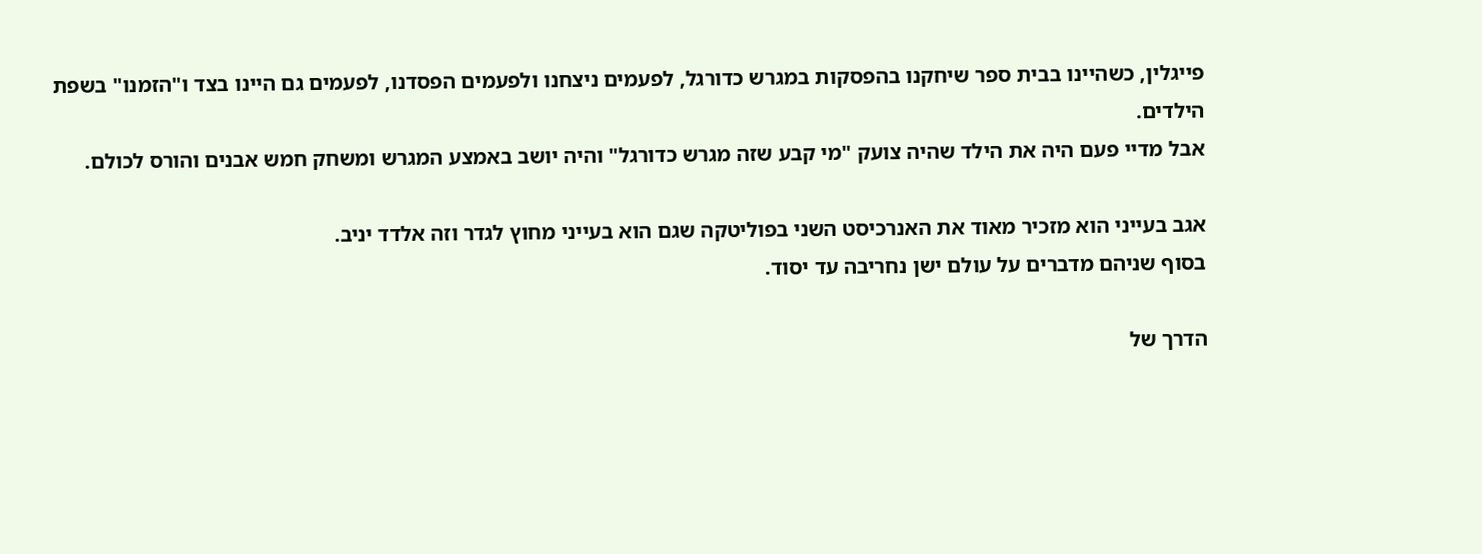פייגלין, כשהיינו בבית ספר שיחקנו בהפסקות במגרש כדורגל, לפעמים ניצחנו ולפעמים הפסדנו, לפעמים גם היינו בצד ו"הזמנו" בשפת הילדים.
אבל מדיי פעם היה את הילד שהיה צועק "מי קבע שזה מגרש כדורגל" והיה יושב באמצע המגרש ומשחק חמש אבנים והורס לכולם.

אגב בעייני הוא מזכיר מאוד את האנרכיסט השני בפוליטקה שגם הוא בעייני מחוץ לגדר וזה אלדד יניב.
בסוף שניהם מדברים על עולם ישן נחריבה עד יסוד.

הדרך של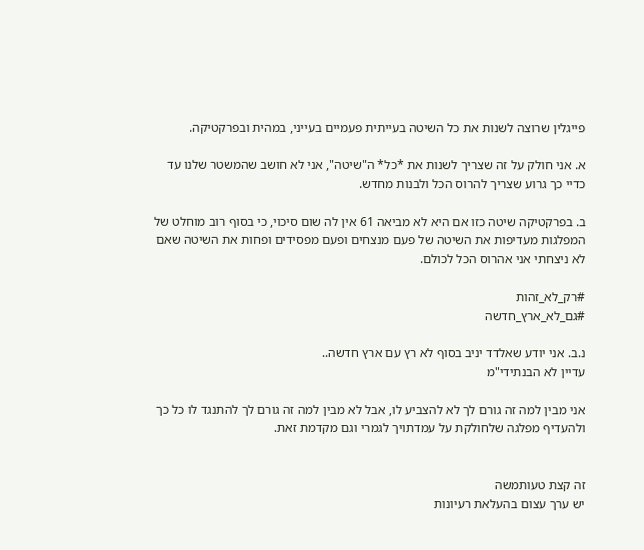פייגלין שרוצה לשנות את כל השיטה בעייתית פעמיים בעייני, במהית ובפרקטיקה.

א. אני חולק על זה שצריך לשנות את *כל* ה"שיטה", אני לא חושב שהמשטר שלנו עד כדיי כך גרוע שצריך להרוס הכל ולבנות מחדש.

ב. בפרקטיקה שיטה כזו אם היא לא מביאה 61 אין לה שום סיכוי, כי בסוף רוב מוחלט של המפלגות מעדיפות את השיטה של פעם מנצחים ופעם מפסידים ופחות את השיטה שאם לא ניצחתי אני אהרוס הכל לכולם.

#רק_לא_זהות
#גם_לא_ארץ_חדשה

נ.ב. אני יודע שאלדד יניב בסוף לא רץ עם ארץ חדשה..
עדיין לא הבנתידי"מ

אני מבין למה זה גורם לך לא להצביע לו, אבל לא מבין למה זה גורם לך להתנגד לו כל כך ולהעדיף מפלגה שלחולקת על עמדתויך לגמרי וגם מקדמת זאת.


זה קצת טעותמשה
יש ערך עצום בהעלאת רעיונות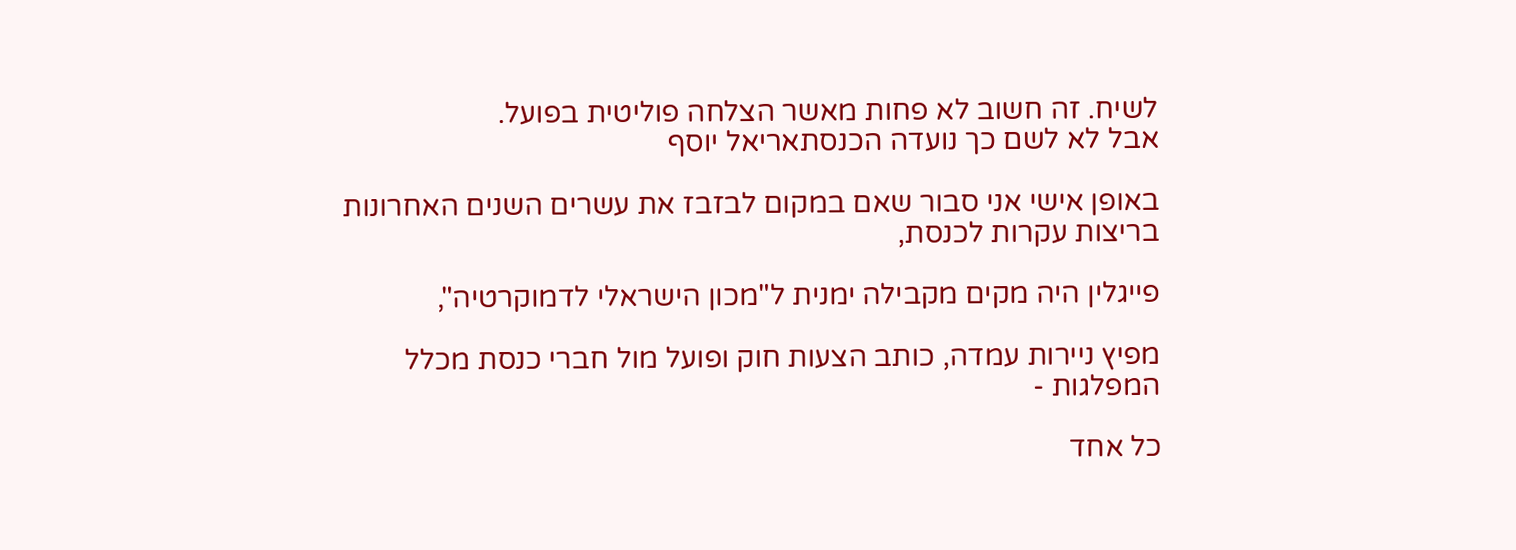לשיח. זה חשוב לא פחות מאשר הצלחה פוליטית בפועל.
אבל לא לשם כך נועדה הכנסתאריאל יוסף

באופן אישי אני סבור שאם במקום לבזבז את עשרים השנים האחרונות בריצות עקרות לכנסת,

פייגלין היה מקים מקבילה ימנית ל"מכון הישראלי לדמוקרטיה",

מפיץ ניירות עמדה, כותב הצעות חוק ופועל מול חברי כנסת מכלל המפלגות -

כל אחד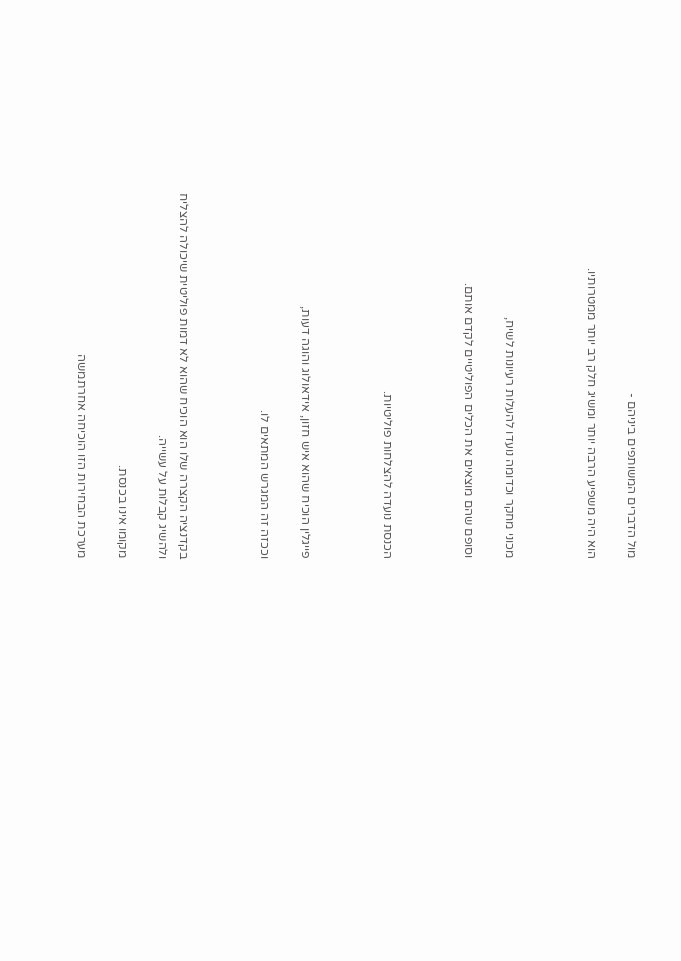מול הדברים המשותפים ביניהם -

הוא היה משפיע הרבה יותר ומשיג חלק רב יותר ממטרותיו.



מכוני מחקר וכדומה נועדו להעלות רעיונות לשיח,

וסופם שהם מוצאים את הכלים הפוליטיים לקדם אותם.



הכנסת נועדה להצלחות פוליטיות.



פייגלין הוכיח שהוא איש חזון, אידאולוג והוגה דעות,

וככזה זה המגרש המתאים לו.



בקדנציה הקצרה שלו הוא הוכיח שהוא לא דמות פוליטית שיכולה להצליח ולהשיג קבלות על עשייה.

מקומו אינו בכנסת.

מערכת הבחירות הזו הוכיחה אחרתמשה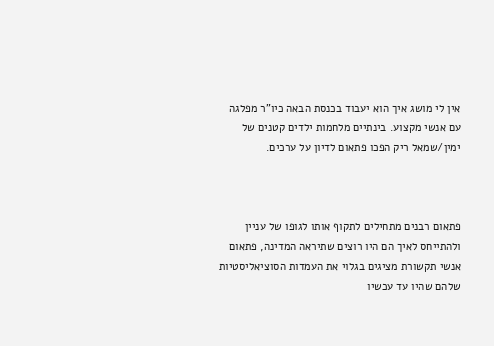אין לי מושג איך הוא יעבוד בכנסת הבאה כיו"ר מפלגה עם אנשי מקצוע. בינתיים מלחמות ילדים קטנים של ימין/שמאל ריק הפכו פתאום לדיון על ערכים.



פתאום רבנים מתחילים לתקוף אותו לגופו של עניין ולהתייחס לאיך הם היו רוצים שתיראה המדינה, פתאום  אנשי תקשורת מציגים בגלוי את העמדות הסוציאליסטיות שלהם שהיו עד עכשיו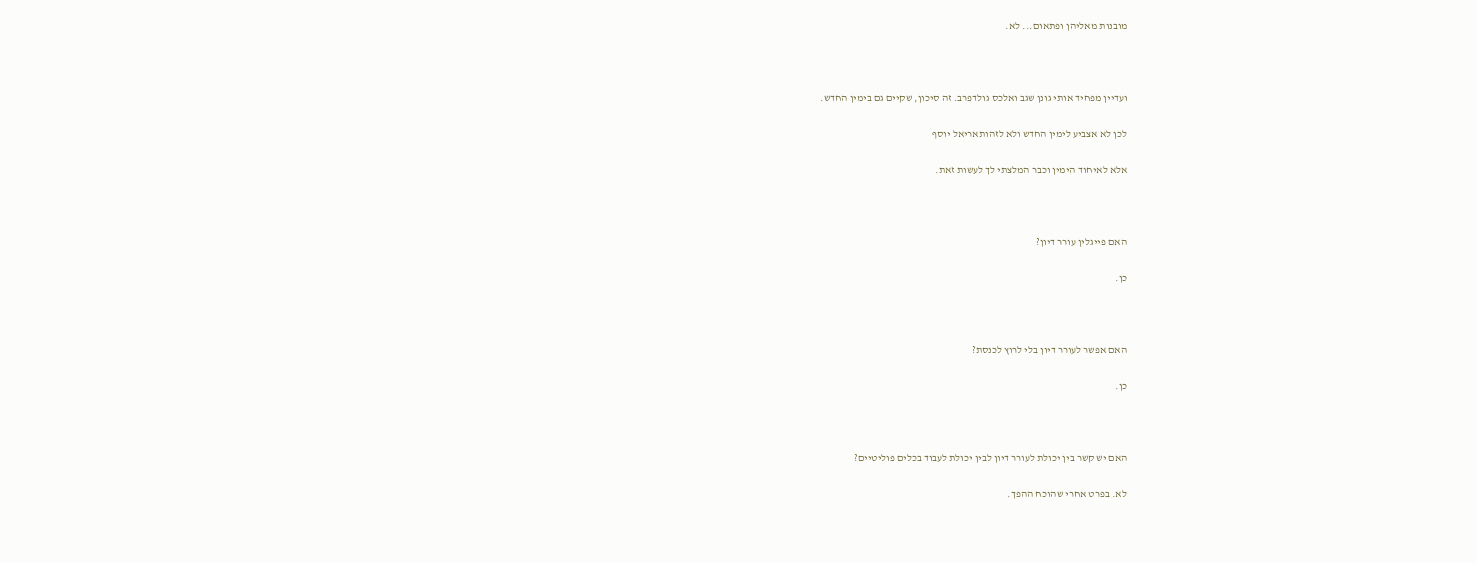מובנות מאליהן ופתאום... לא.



ועדיין מפחיד אותי גונן שגב ואלכס גולדפרב. זה סיכון, שקיים גם בימין החדש.

לכן לא אצביע לימין החדש ולא לזהותאריאל יוסף

אלא לאיחוד הימין וכבר המלצתי לך לעשות זאת.



האם פייגלין עורר דיון?

כן.



האם אפשר לעורר דיון בלי לרוץ לכנסת?

כן.



האם יש קשר בין יכולת לעורר דיון לבין יכולת לעבוד בכלים פוליטיים?

לא. בפרט אחרי שהוכח ההפך.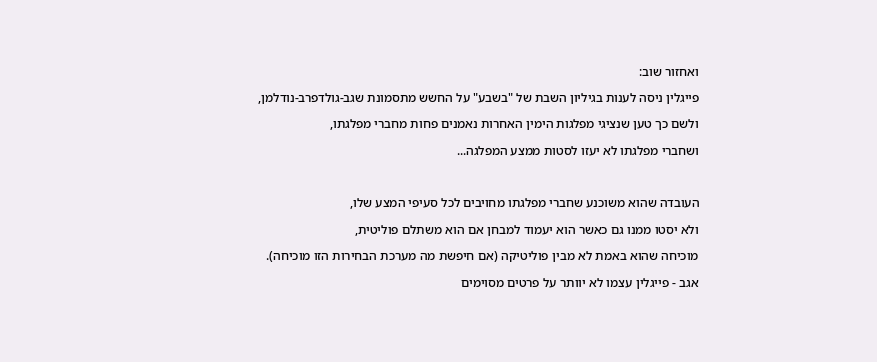ואחזור שוב:

פייגלין ניסה לענות בגיליון השבת של "בשבע" על החשש מתסמונת שגב-גולדפרב-נודלמן,

ולשם כך טען שנציגי מפלגות הימין האחרות נאמנים פחות מחברי מפלגתו,

ושחברי מפלגתו לא יעזו לסטות ממצע המפלגה...



העובדה שהוא משוכנע שחברי מפלגתו מחויבים לכל סעיפי המצע שלו,

ולא יסטו ממנו גם כאשר הוא יעמוד למבחן אם הוא משתלם פוליטית,

מוכיחה שהוא באמת לא מבין פוליטיקה (אם חיפשת מה מערכת הבחירות הזו מוכיחה).

אגב - פייגלין עצמו לא יוותר על פרטים מסוימים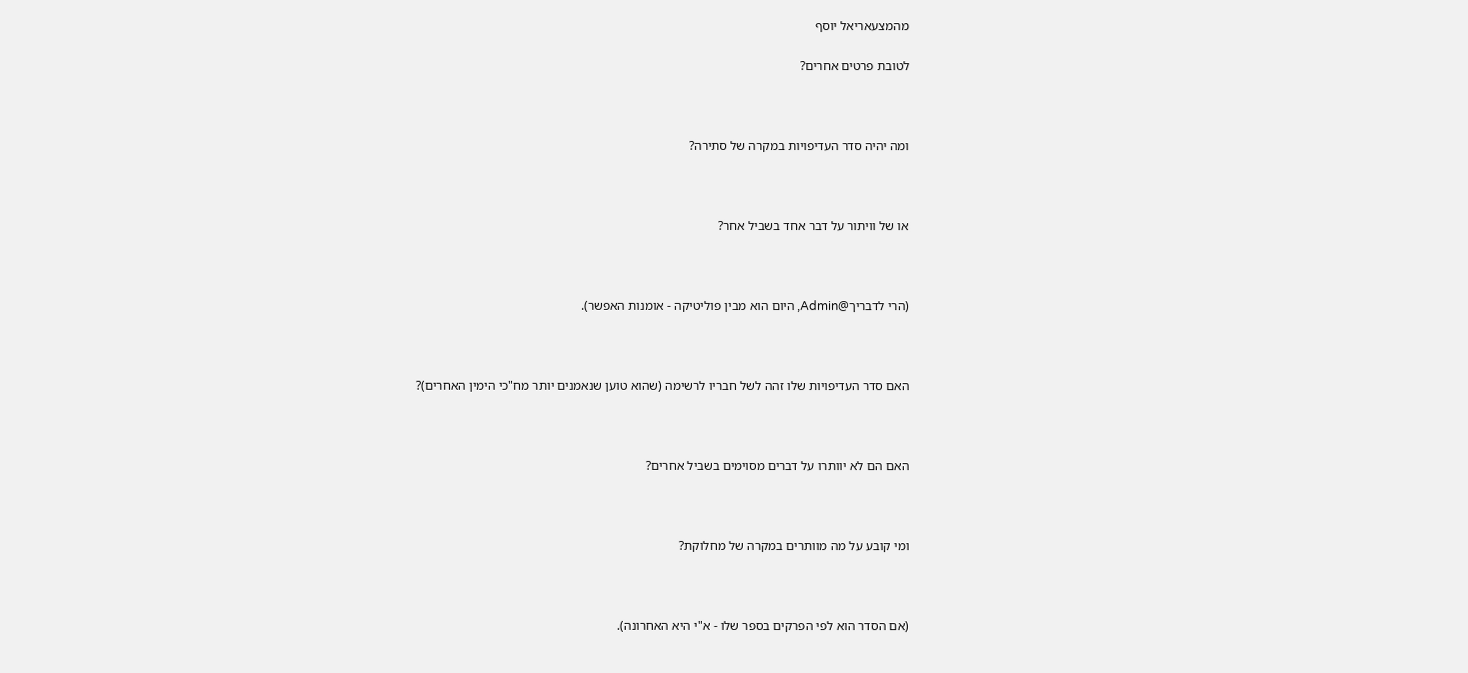מהמצעאריאל יוסף

לטובת פרטים אחרים?



ומה יהיה סדר העדיפויות במקרה של סתירה?



או של וויתור על דבר אחד בשביל אחר?



(הרי לדבריך@Admin, היום הוא מבין פוליטיקה - אומנות האפשר).



האם סדר העדיפויות שלו זהה לשל חבריו לרשימה (שהוא טוען שנאמנים יותר מח"כי הימין האחרים)?



האם הם לא יוותרו על דברים מסוימים בשביל אחרים?



ומי קובע על מה מוותרים במקרה של מחלוקת?



(אם הסדר הוא לפי הפרקים בספר שלו - א"י היא האחרונה).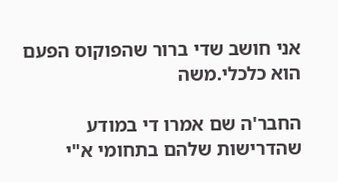אני חושב שדי ברור שהפוקוס הפעם הוא כלכלי.משה

החבר'ה שם אמרו די במודע שהדרישות שלהם בתחומי א"י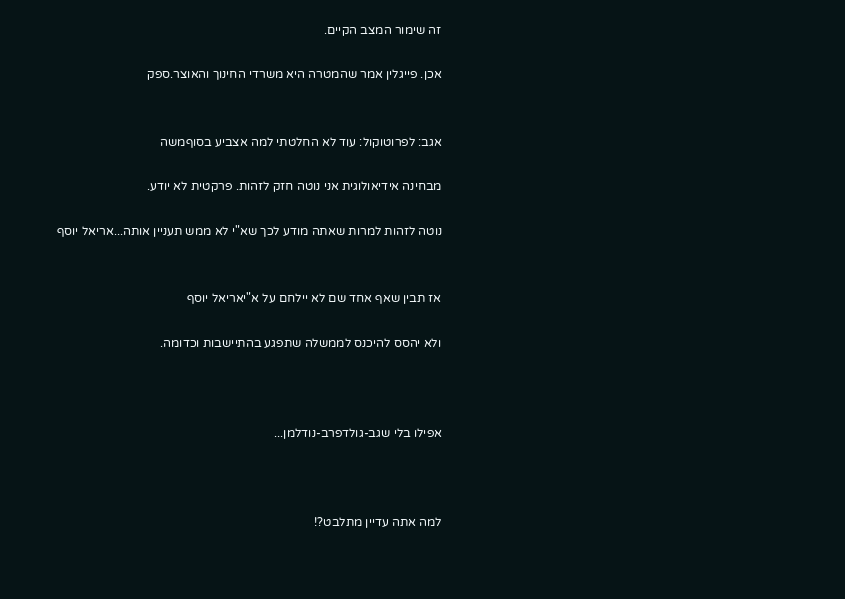זה שימור המצב הקיים.

אכן. פייגלין אמר שהמטרה היא משרדי החינוך והאוצר.ספק


אגב: לפרוטוקול: עוד לא החלטתי למה אצביע בסוףמשה

מבחינה אידיאולוגית אני נוטה חזק לזהות. פרקטית לא יודע.

נוטה לזהות למרות שאתה מודע לכך שא"י לא ממש תעניין אותה...אריאל יוסף


אז תבין שאף אחד שם לא יילחם על א"יאריאל יוסף

ולא יהסס להיכנס לממשלה שתפגע בהתיישבות וכדומה.



אפילו בלי שגב-גולדפרב-נודלמן...



למה אתה עדיין מתלבט?!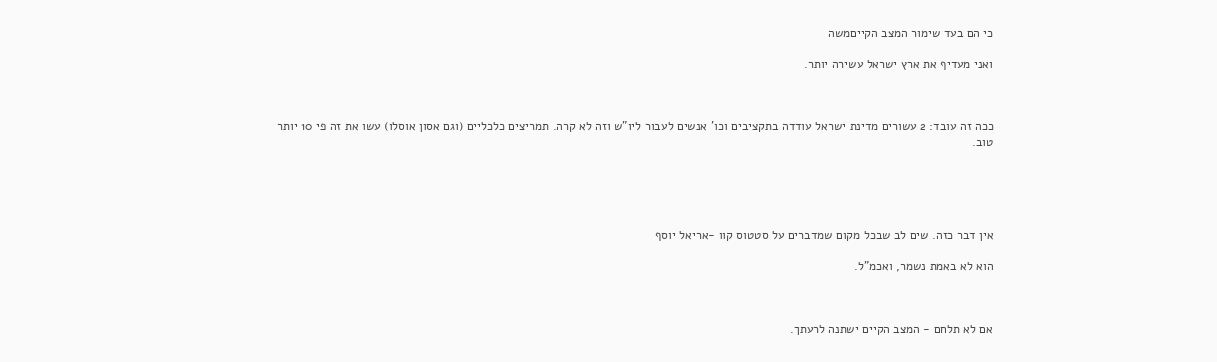כי הם בעד שימור המצב הקייםמשה

ואני מעדיף את ארץ ישראל עשירה יותר.



ככה זה עובד: 2 עשורים מדינת ישראל עודדה בתקציבים וכו' אנשים לעבור ליו"ש וזה לא קרה. תמריצים כלכליים (וגם אסון אוסלו) עשו את זה פי 10 יותר טוב.





אין דבר כזה. שים לב שבכל מקום שמדברים על סטטוס קוו -אריאל יוסף

הוא לא באמת נשמר, ואכמ"ל.



אם לא תלחם - המצב הקיים ישתנה לרעתך.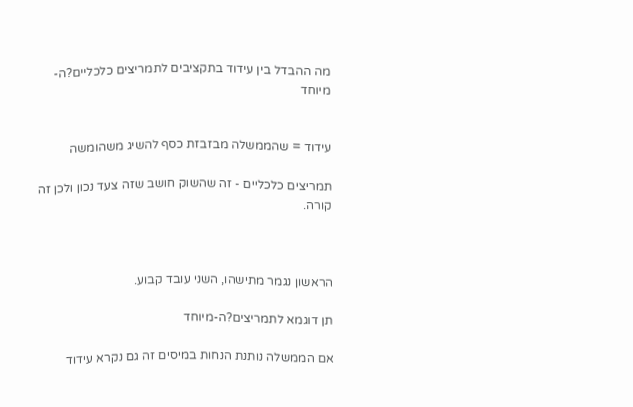מה ההבדל בין עידוד בתקציבים לתמריצים כלכליים?ה-מיוחד


עידוד = שהממשלה מבזבזת כסף להשיג משהומשה

תמריצים כלכליים - זה שהשוק חושב שזה צעד נכון ולכן זה קורה.



הראשון נגמר מתישהו, השני עובד קבוע.

תן דוגמא לתמריצים?ה-מיוחד

אם הממשלה נותנת הנחות במיסים זה גם נקרא עידוד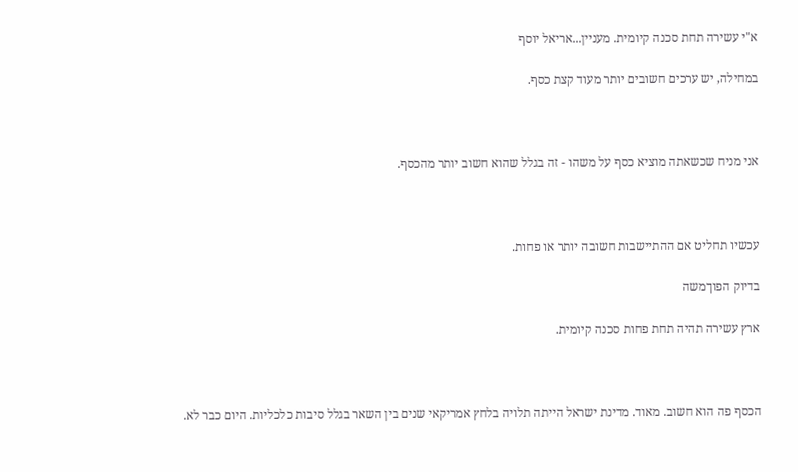א"י עשירה תחת סכנה קיומית. מעניין...אריאל יוסף

במחילה, יש ערכים חשובים יותר מעוד קצת כסף.



אני מניח שכשאתה מוציא כסף על משהו - זה בגלל שהוא חשוב יותר מהכסף.



עכשיו תחליט אם ההתיישבות חשובה יותר או פחות.

בדיוק הפוךמשה

ארץ עשירה תהיה תחת פחות סכנה קיומית.



הכסף פה הוא חשוב. מאוד. מדינת ישראל הייתה תלויה בלחץ אמריקאי שנים בין השאר בגלל סיבות כלכליות. היום כבר לא.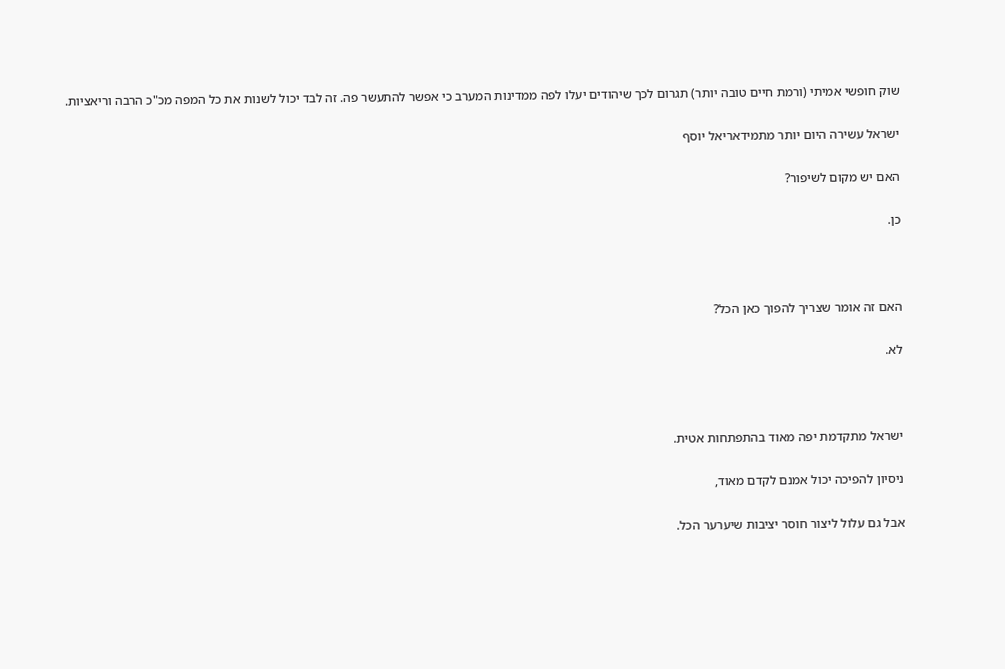שוק חופשי אמיתי (ורמת חיים טובה יותר) תגרום לכך שיהודים יעלו לפה ממדינות המערב כי אפשר להתעשר פה. זה לבד יכול לשנות את כל המפה מכ"כ הרבה וריאציות.

ישראל עשירה היום יותר מתמידאריאל יוסף

האם יש מקום לשיפור?

כן.



האם זה אומר שצריך להפוך כאן הכל?

לא.



ישראל מתקדמת יפה מאוד בהתפתחות אטית.

ניסיון להפיכה יכול אמנם לקדם מאוד,

אבל גם עלול ליצור חוסר יציבות שיערער הכל.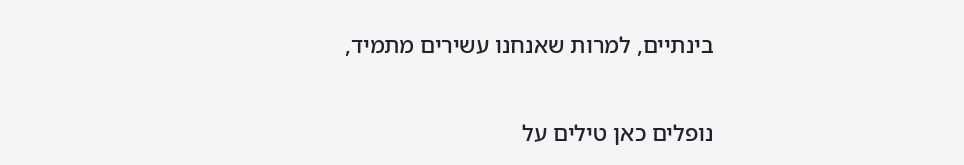בינתיים, למרות שאנחנו עשירים מתמיד,

נופלים כאן טילים על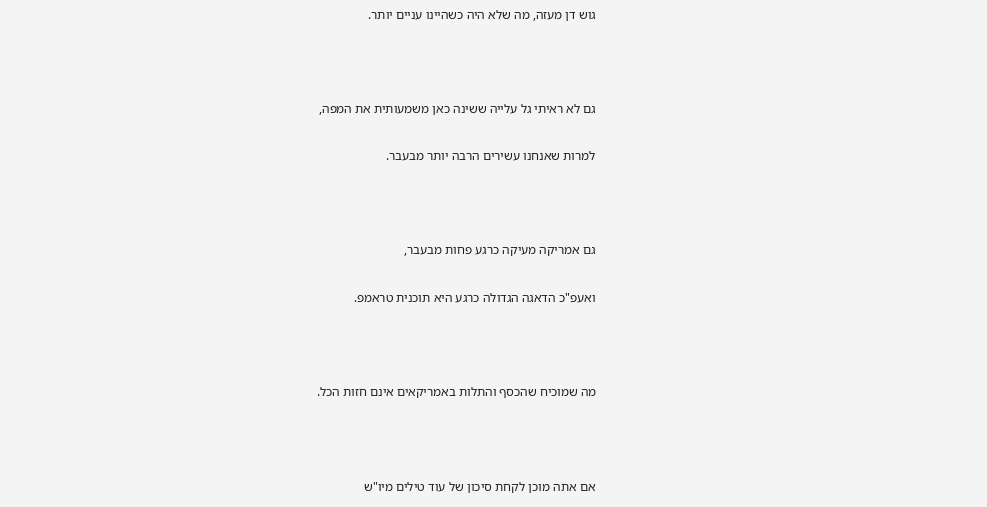גוש דן מעזה, מה שלא היה כשהיינו עניים יותר.



גם לא ראיתי גל עלייה ששינה כאן משמעותית את המפה,

למרות שאנחנו עשירים הרבה יותר מבעבר.



גם אמריקה מעיקה כרגע פחות מבעבר,

ואעפ"כ הדאגה הגדולה כרגע היא תוכנית טראמפ.



מה שמוכיח שהכסף והתלות באמריקאים אינם חזות הכל.



אם אתה מוכן לקחת סיכון של עוד טילים מיו"ש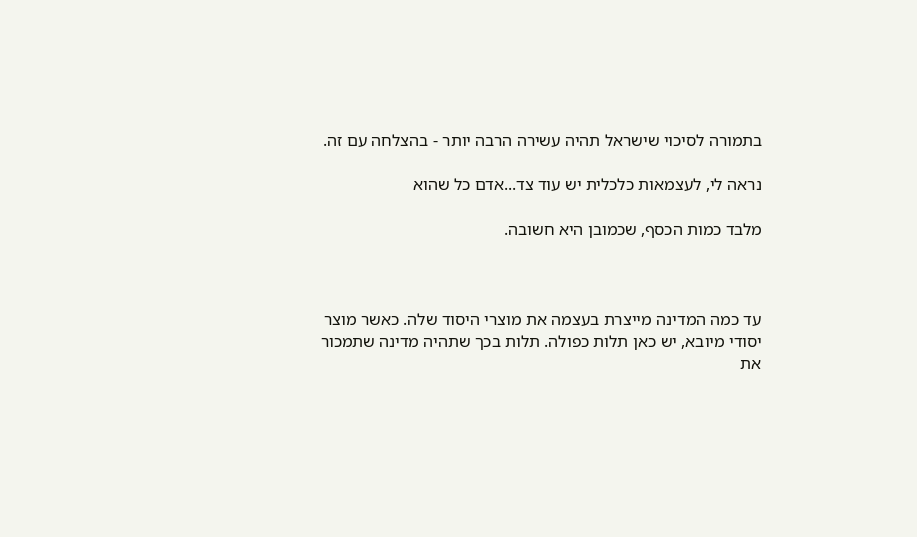בתמורה לסיכוי שישראל תהיה עשירה הרבה יותר - בהצלחה עם זה.

נראה לי, לעצמאות כלכלית יש עוד צד...אדם כל שהוא

מלבד כמות הכסף, שכמובן היא חשובה.



עד כמה המדינה מייצרת בעצמה את מוצרי היסוד שלה. כאשר מוצר יסודי מיובא, יש כאן תלות כפולה. תלות בכך שתהיה מדינה שתמכור את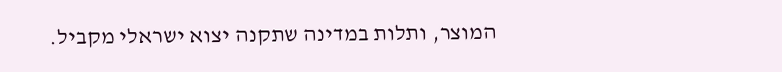המוצר, ותלות במדינה שתקנה יצוא ישראלי מקביל.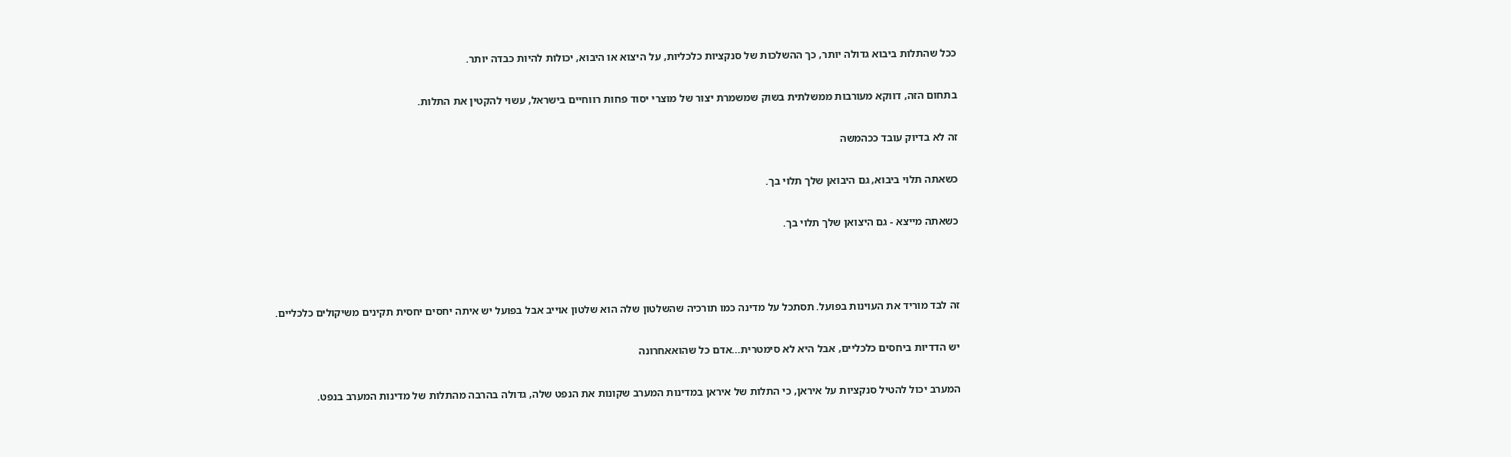ככל שהתלות ביבוא גדולה יותר, כך ההשלכות של סנקציות כלכליות, על היצוא או היבוא, יכולות להיות כבדה יותר.

בתחום הזה, דווקא מעורבות ממשלתית בשוק שמשמרת יצור של מוצרי יסוד פחות רווחיים בישראל, עשוי להקטין את התלות.

זה לא בדיוק עובד ככהמשה

כשאתה תלוי ביבוא, גם היבואן שלך תלוי בך.

כשאתה מייצא - גם היצואן שלך תלוי בך.



זה לבד מוריד את העוינות בפועל. תסתכל על מדינה כמו תורכיה שהשלטון שלה הוא שלטון אוייב אבל בפועל יש איתה יחסים יחסית תקינים משיקולים כלכליים.

יש הדדיות ביחסים כלכליים, אבל היא לא סימטרית...אדם כל שהואאחרונה

המערב יכול להטיל סנקציות על איראן, כי התלות של איראן במדינות המערב שקונות את הנפט שלה, גדולה בהרבה מהתלות של מדינות המערב בנפט.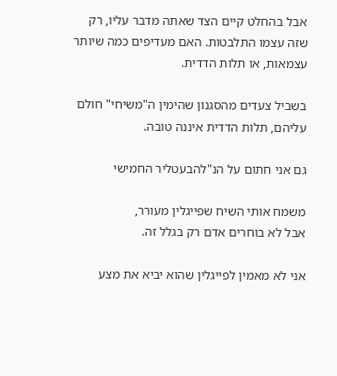אבל בהחלט קיים הצד שאתה מדבר עליו, רק שזה עצמו התלבטות. האם מעדיפים כמה שיותר עצמאות, או תלות הדדית.

בשביל צעדים מהסגנון שהימין ה"משיחי" חולם עליהם, תלות הדדית איננה טובה.

גם אני חתום על הנ"להבעטליר החמישי

משמח אותי השיח שפייגלין מעורר,
אבל לא בוחרים אדם רק בגלל זה.

אני לא מאמין לפייגלין שהוא יביא את מצע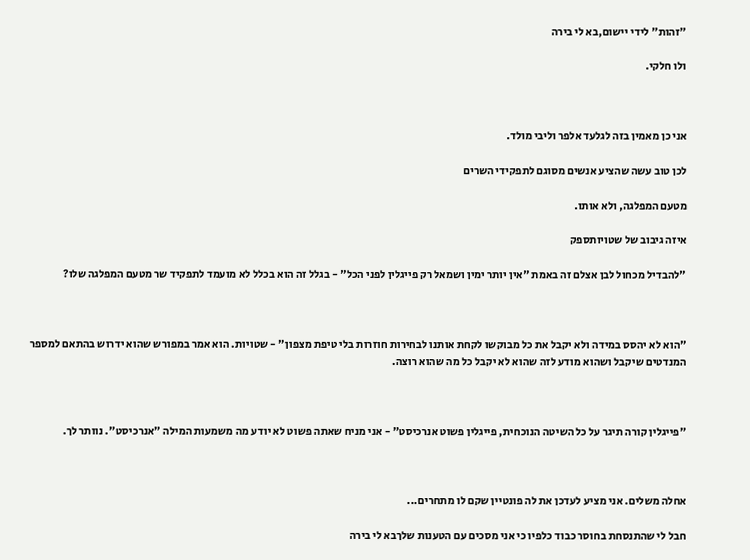"זהות" לידי יישום,בא לי בירה

ולו חלקי.



אני כן מאמין בזה לגלעד אלפר וליבי מולד.

לכן טוב עשה שהציע אנשים מסוגם לתפקידי השרים

מטעם המפלגה, ולא אותו.

איזה גיבוב של שטויותספק

"להבדיל מכחול לבן אצלם זה באמת "אין יותר ימין ושמאל רק פייגלין לפני הכל" - בגלל זה הוא בכלל לא מועמד לתפקיד שר מטעם המפלגה שלו?



"הוא לא יהסס במידה ולא יקבל את כל מבוקשו לקחת אותנו לבחירות חוזרות בלי טיפת מצפון" - שטויות. הוא אמר במפורש שהוא ידרוש בהתאם למספר המנדטים שיקבל ושהוא מודע לזה שהוא לא יקבל כל מה שהוא רוצה.



"פייגלין קורה תיגר על כל השיטה הנוכחית, פייגלין פשוט אנרכיסט" - אני מניח שאתה פשוט לא יודע מה משמעות המילה "אנרכיסט". נוותר לך.



אחלה משלים. אני מציע לעדכן את לה פונטיין שקם לו מתחרים...

חבל לי שהתנסחת בחוסר כבוד כלפיו כי אני מסכים עם הטענות שלךבא לי בירה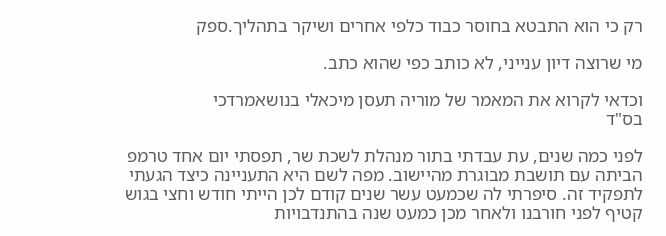רק כי הוא התבטא בחוסר כבוד כלפי אחרים ושיקר בתהליך.ספק

מי שרוצה דיון ענייני, לא כותב כפי שהוא כתב.

וכדאי לקרוא את המאמר של מוריה תעסן מיכאלי בנושאמרדכי
בס"ד

לפני כמה שנים, עת עבדתי בתור מנהלת לשכת שר, תפסתי יום אחד טרמפ הביתה עם תושבת מבוגרת מהיישוב. מפה לשם היא התעניינה כיצד הגעתי לתפקיד זה. סיפרתי לה שכמעט עשר שנים קודם לכן הייתי חודש וחצי בגוש קטיף לפני חורבנו ולאחר מכן כמעט שנה בהתנדבויות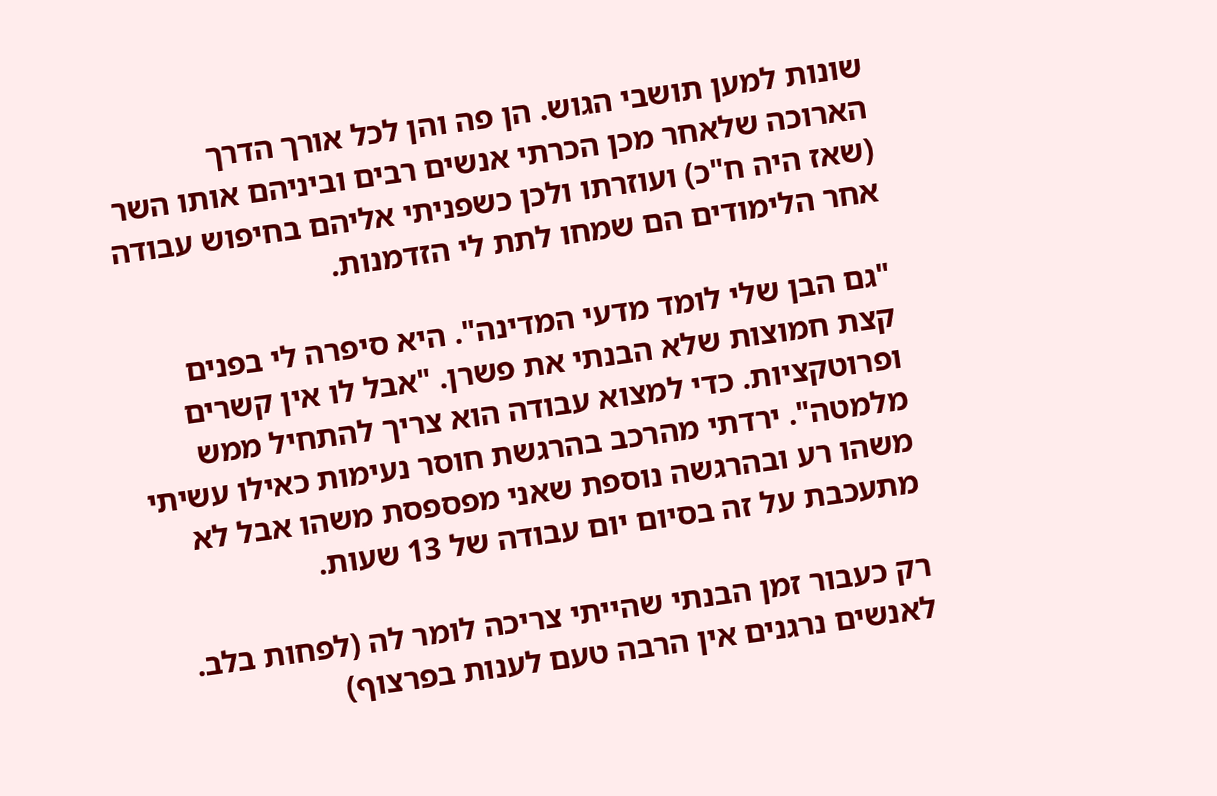שונות למען תושבי הגוש. הן פה והן לכל אורך הדרך הארוכה שלאחר מכן הכרתי אנשים רבים וביניהם אותו השר (שאז היה ח"כ) ועוזרתו ולכן כשפניתי אליהם בחיפוש עבודה אחר הלימודים הם שמחו לתת לי הזדמנות.

"גם הבן שלי לומד מדעי המדינה". היא סיפרה לי בפנים קצת חמוצות שלא הבנתי את פשרן. "אבל לו אין קשרים ופרוטקציות. כדי למצוא עבודה הוא צריך להתחיל ממש מלמטה". ירדתי מהרכב בהרגשת חוסר נעימות כאילו עשיתי משהו רע ובהרגשה נוספת שאני מפספסת משהו אבל לא מתעכבת על זה בסיום יום עבודה של 13 שעות.

רק כעבור זמן הבנתי שהייתי צריכה לומר לה (לפחות בלב. לאנשים נרגנים אין הרבה טעם לענות בפרצוף)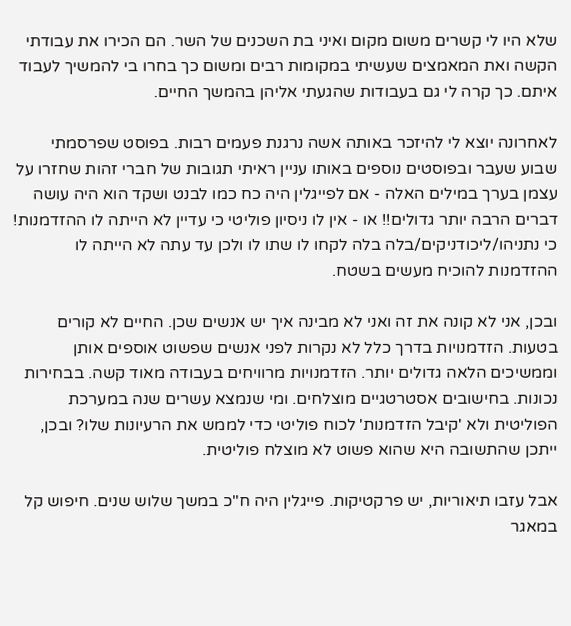שלא היו לי קשרים משום מקום ואיני בת השכנים של השר. הם הכירו את עבודתי הקשה ואת המאמצים שעשיתי במקומות רבים ומשום כך בחרו בי להמשיך לעבוד איתם. כך קרה לי גם בעבודות שהגעתי אליהן בהמשך החיים.

לאחרונה יוצא לי להיזכר באותה אשה נרגנת פעמים רבות. בפוסט שפרסמתי שבוע שעבר ובפוסטים נוספים באותו עניין ראיתי תגובות של חברי זהות שחזרו על עצמן בערך במילים האלה - אם לפייגלין היה כח כמו לבנט ושקד הוא היה עושה דברים הרבה יותר גדולים!! או - אין לו ניסיון פוליטי כי עדיין לא הייתה לו ההזדמנות! כי נתניהו/ליכודניקים/בלה בלה לקחו לו שתו לו ולכן עד עתה לא הייתה לו ההזדמנות להוכיח מעשים בשטח.

ובכן, אני לא קונה את זה ואני לא מבינה איך יש אנשים שכן. החיים לא קורים בטעות. הזדמנויות בדרך כלל לא נקרות לפני אנשים שפשוט אוספים אותן וממשיכים הלאה גדולים יותר. הזדמנויות מרוויחים בעבודה מאוד קשה. בבחירות נכונות. בחישובים אסטרטגיים מוצלחים. ומי שנמצא עשרים שנה במערכת הפוליטית ולא 'קיבל הזדמנות' לכוח פוליטי כדי לממש את הרעיונות שלו? ובכן, ייתכן שהתשובה היא שהוא פשוט לא מוצלח פוליטית.

אבל עזבו תיאוריות, יש פרקטיקות. פייגלין היה ח"כ במשך שלוש שנים. חיפוש קל במאגר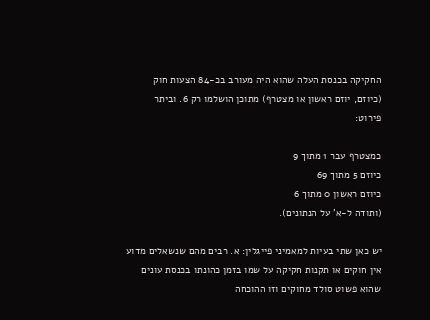החקיקה בכנסת העלה שהוא היה מעורב בכ-84 הצעות חוק (כיוזם, יוזם ראשון או מצטרף) מתוכן הושלמו רק 6. וביתר פירוט:

כמצטרף עבר 1 מתוך 9
כיוזם 5 מתוך 69
כיוזם ראשון 0 מתוך 6
(ותודה ל-א' על הנתונים).

יש כאן שתי בעיות למאמיני פייגלין: א. רבים מהם שנשאלים מדוע אין חוקים או תקנות חקיקה על שמו בזמן כהונתו בכנסת עונים שהוא פשוט סולד מחוקים וזו ההוכחה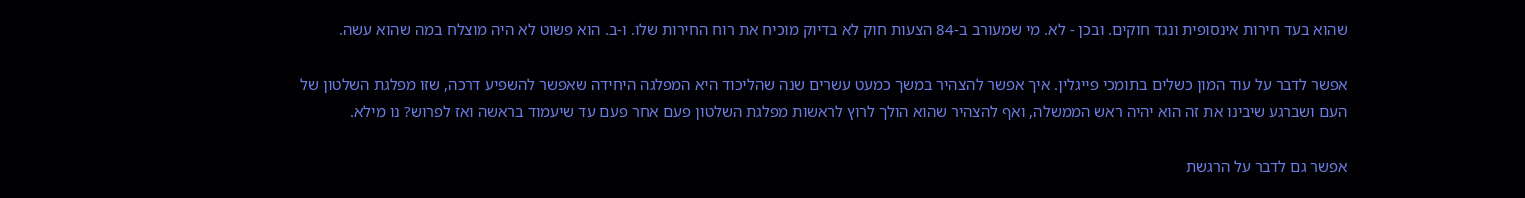שהוא בעד חירות אינסופית ונגד חוקים. ובכן - לא. מי שמעורב ב-84 הצעות חוק לא בדיוק מוכיח את רוח החירות שלו. ו-ב. הוא פשוט לא היה מוצלח במה שהוא עשה.

אפשר לדבר על עוד המון כשלים בתומכי פייגלין. איך אפשר להצהיר במשך כמעט עשרים שנה שהליכוד היא המפלגה היחידה שאפשר להשפיע דרכה, שזו מפלגת השלטון של העם ושברגע שיבינו את זה הוא יהיה ראש הממשלה, ואף להצהיר שהוא הולך לרוץ לראשות מפלגת השלטון פעם אחר פעם עד שיעמוד בראשה ואז לפרוש? נו מילא.

אפשר גם לדבר על הרגשת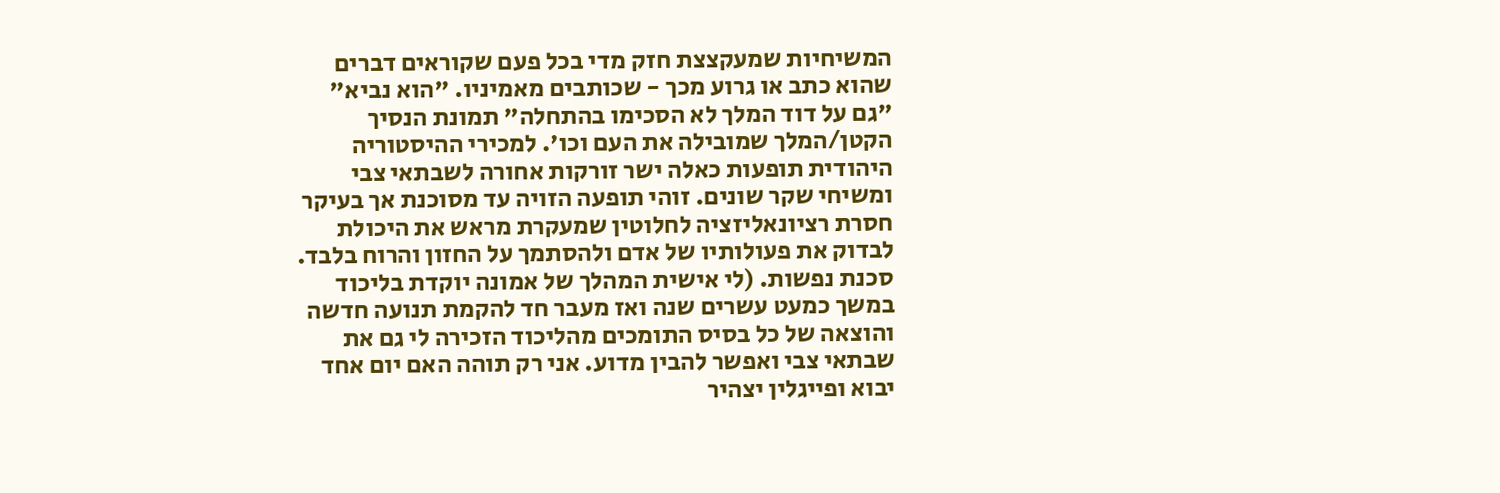המשיחיות שמעקצצת חזק מדי בכל פעם שקוראים דברים שהוא כתב או גרוע מכך - שכותבים מאמיניו. "הוא נביא" "גם על דוד המלך לא הסכימו בהתחלה" תמונת הנסיך הקטן/המלך שמובילה את העם וכו'. למכירי ההיסטוריה היהודית תופעות כאלה ישר זורקות אחורה לשבתאי צבי ומשיחי שקר שונים. זוהי תופעה הזויה עד מסוכנת אך בעיקר חסרת רציונאליזציה לחלוטין שמעקרת מראש את היכולת לבדוק את פעולותיו של אדם ולהסתמך על החזון והרוח בלבד. סכנת נפשות. (לי אישית המהלך של אמונה יוקדת בליכוד במשך כמעט עשרים שנה ואז מעבר חד להקמת תנועה חדשה והוצאה של כל בסיס התומכים מהליכוד הזכירה לי גם את שבתאי צבי ואפשר להבין מדוע. אני רק תוהה האם יום אחד יבוא ופייגלין יצהיר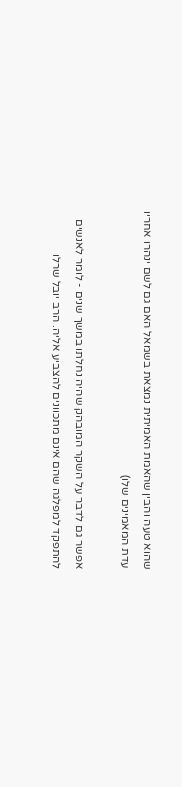שהוא טעה והבין שהאמת האמיתית נמצאת בשמאל האם גם לשם ינהרו אחריו עדת המאמינים שלו)

אפשר גם לדבר על השקר המובהק שהיה נחלתו במשך שנים - לומר לאנשים להתפקד למפלגה שהם אינם מתכוונים להצביע אליה. הרב יובל שרלו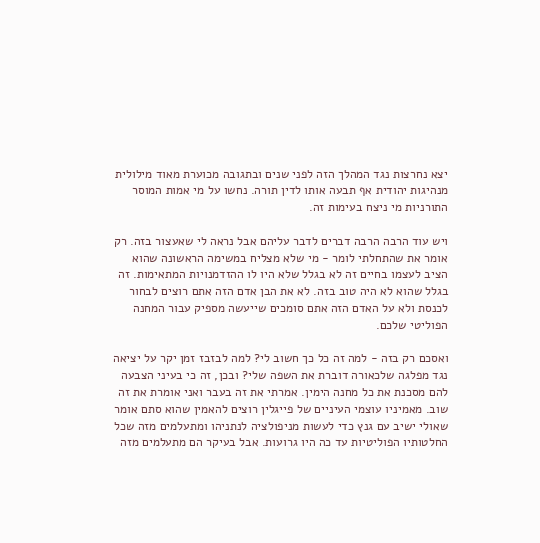יצא נחרצות נגד המהלך הזה לפני שנים ובתגובה מכוערת מאוד מילולית מנהיגות יהודית אף תבעה אותו לדין תורה. נחשו על מי אמות המוסר התורניות מי ניצח בעימות זה.

ויש עוד הרבה הרבה דברים לדבר עליהם אבל נראה לי שאעצור בזה. רק אומר את שהתחלתי לומר - מי שלא מצליח במשימה הראשונה שהוא הציב לעצמו בחיים זה לא בגלל שלא היו לו ההזדמנויות המתאימות. זה בגלל שהוא לא היה טוב בזה. לא את הבן אדם הזה אתם רוצים לבחור לכנסת ולא על האדם הזה אתם סומכים שייעשה מספיק עבור המחנה הפוליטי שלכם.

ואסכם רק בזה - למה זה כל כך חשוב לי? למה לבזבז זמן יקר על יציאה נגד מפלגה שלכאורה דוברת את השפה שלי? ובכן, זה כי בעיני הצבעה להם מסכנת את כל מחנה הימין. אמרתי את זה בעבר ואני אומרת את זה שוב. מאמיניו עוצמי העיניים של פייגלין רוצים להאמין שהוא סתם אומר שאולי ישיב עם גנץ כדי לעשות מניפולציה לנתניהו ומתעלמים מזה שכל החלטותיו הפוליטיות עד כה היו גרועות. אבל בעיקר הם מתעלמים מזה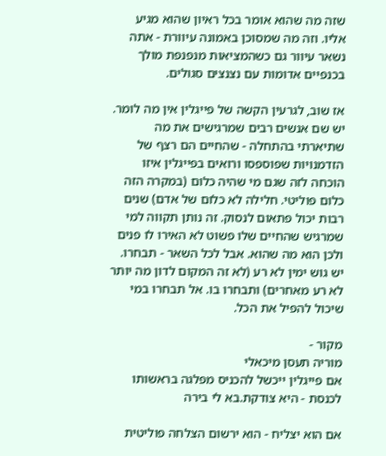שזה מה שהוא אומר בכל ראיון שהוא מגיע אליו. וזה מה שמסוכן באמונה עיוורת - אתה נשאר עיוור גם כשהמציאות מנפנפת מולך בכנפיים אדומות עם נצנצים סגולים.

אז שוב, לגרעין הקשה של פייגלין אין מה לומר. יש שם אנשים רבים שמרגישים את מה שתיארתי בהתחלה - שהחיים הם רצף של הזדמנויות שפוספסו ורואים בפייגלין איזו הוכחה לזה שגם מי שהיה כלום (במקרה הזה כלום פוליטי. חלילה לא כלום של אדם) שנים רבות יכול פתאום לנסוק. זה נותן תקווה למי שמרגיש שהחיים שלו פשוט לא האירו לו פנים ולכן הוא מה שהוא. אבל לכל השאר - תבחרו. יש גוש ימין לא רע (לא זה המקום לדון מה יותר לא רע מאחרים) ותבחרו בו. אל תבחרו במי שיכול להפיל את הכל.

מקור -
מוריה תעסן מיכאלי
אם פייגלין ייכשל להכניס מפלגה בראשותו לכנסת - היא צודקת.בא לי בירה

אם הוא יצליח - הוא ירשום הצלחה פוליטית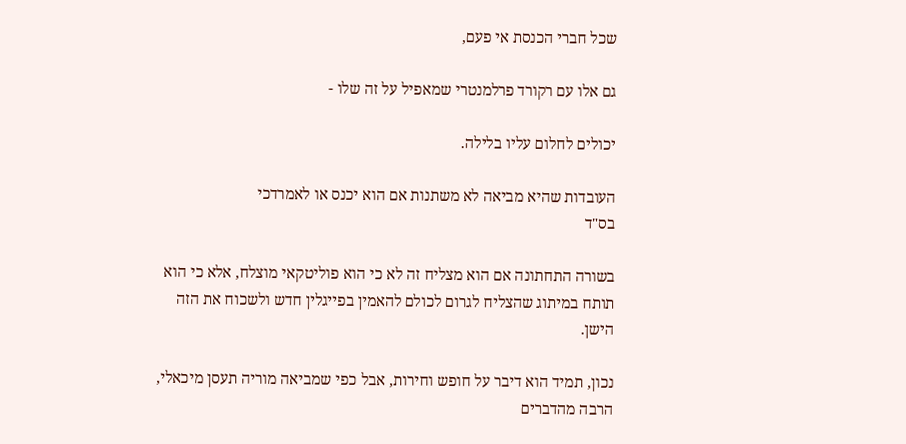שכל חברי הכנסת אי פעם,

גם אלו עם רקורד פרלמנטרי שמאפיל על זה שלו -

יכולים לחלום עליו בלילה.

העובדות שהיא מביאה לא משתנות אם הוא יכנס או לאמרדכי
בס"ד

בשורה התחתונה אם הוא מצליח זה לא כי הוא פוליטקאי מוצלח, אלא כי הוא תותח במיתוג שהצליח לגרום לכולם להאמין בפייגלין חדש ולשכוח את הזה הישן.

נכון, תמיד הוא דיבר על חופש וחירות, אבל כפי שמביאה מוריה תעסן מיכאלי, הרבה מהדברים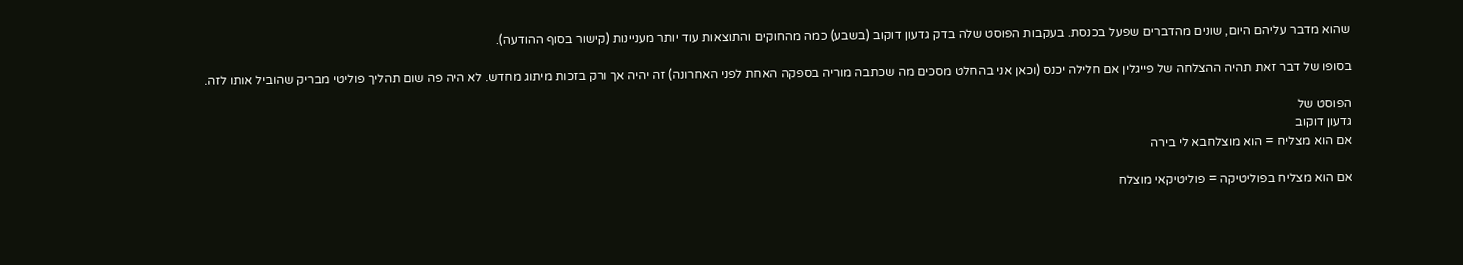שהוא מדבר עליהם היום, שונים מהדברים שפעל בכנסת. בעקבות הפוסט שלה בדק גדעון דוקוב (בשבע) כמה מהחוקים והתוצאות עוד יותר מעניינות (קישור בסוף ההודעה).

בסופו של דבר זאת תהיה ההצלחה של פייגלין אם חלילה יכנס (וכאן אני בהחלט מסכים מה שכתבה מוריה בספקה האחת לפני האחרונה) זה יהיה אך ורק בזכות מיתוג מחדש. לא היה פה שום תהליך פוליטי מבריק שהוביל אותו לזה.

הפוסט של
גדעון דוקוב
אם הוא מצליח = הוא מוצלחבא לי בירה

אם הוא מצליח בפוליטיקה = פוליטיקאי מוצלח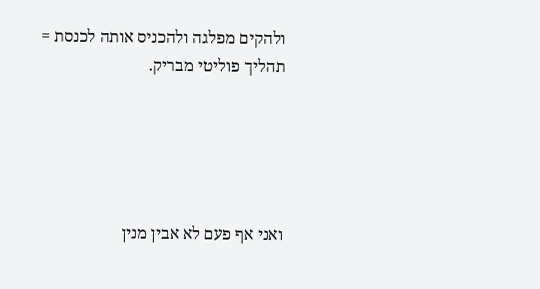ולהקים מפלגה ולהכניס אותה לכנסת = תהליך פוליטי מבריק.





ואני אף פעם לא אבין מנין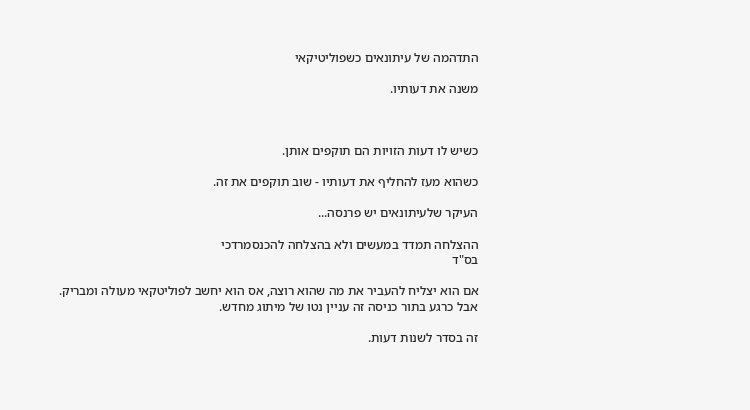התדהמה של עיתונאים כשפוליטיקאי

משנה את דעותיו.



כשיש לו דעות הזויות הם תוקפים אותן.

כשהוא מעז להחליף את דעותיו - שוב תוקפים את זה.

העיקר שלעיתונאים יש פרנסה...

ההצלחה תמדד במעשים ולא בהצלחה להכנסמרדכי
בס"ד

אם הוא יצליח להעביר את מה שהוא רוצה, אס הוא יחשב לפוליטקאי מעולה ומבריק. אבל כרגע בתור כניסה זה עניין נטו של מיתוג מחדש.

זה בסדר לשנות דעות.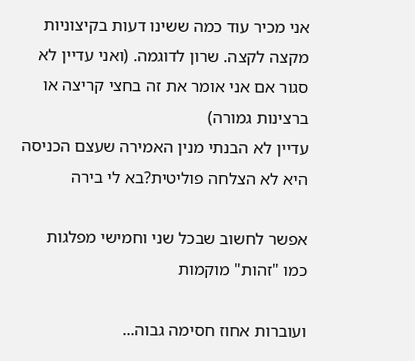אני מכיר עוד כמה ששינו דעות בקיצוניות מקצה לקצה. שרון לדוגמה. (ואני עדיין לא סגור אם אני אומר את זה בחצי קריצה או ברצינות גמורה)
עדיין לא הבנתי מנין האמירה שעצם הכניסה היא לא הצלחה פוליטית?בא לי בירה

אפשר לחשוב שבכל שני וחמישי מפלגות כמו "זהות" מוקמות

ועוברות אחוז חסימה גבוה...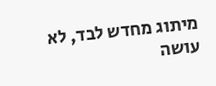מיתוג מחדש לבד, לא עושה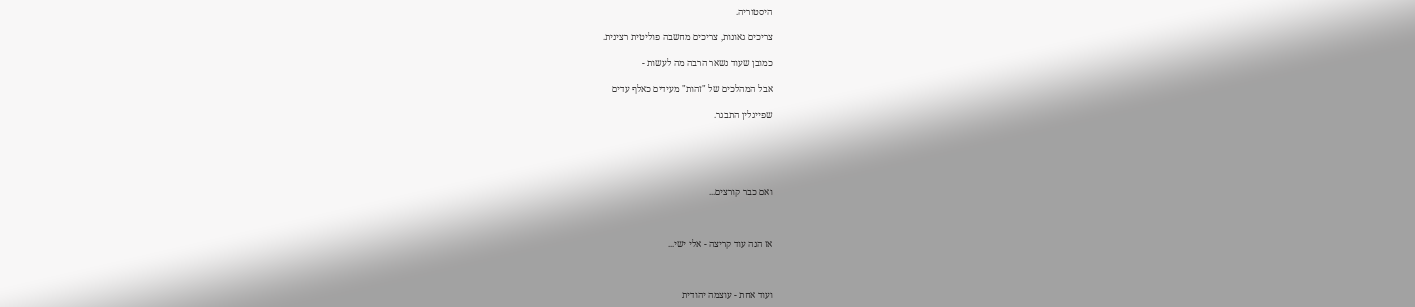היסטוריה.

צריכים גאונות, צריכים מחשבה פוליטית רצינית.

כמובן שעוד נשאר הרבה מה לעשות -

אבל המהלכים של "זהות" מעידים כאלף עדים

שפייגלין התבגר.





ואם כבר קורצים...



אז הנה עוד קריצה - אלי ישי...



ועוד אחת - עוצמה יהודית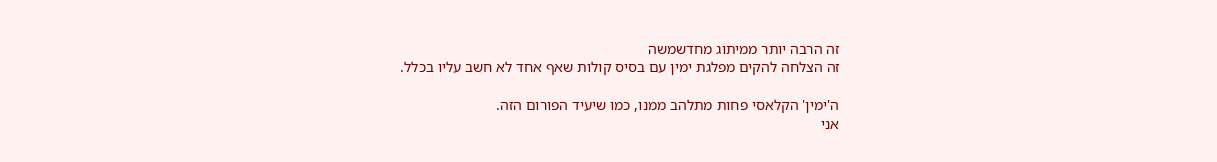זה הרבה יותר ממיתוג מחדשמשה
זה הצלחה להקים מפלגת ימין עם בסיס קולות שאף אחד לא חשב עליו בכלל.

ה'ימין' הקלאסי פחות מתלהב ממנו, כמו שיעיד הפורום הזה.
אני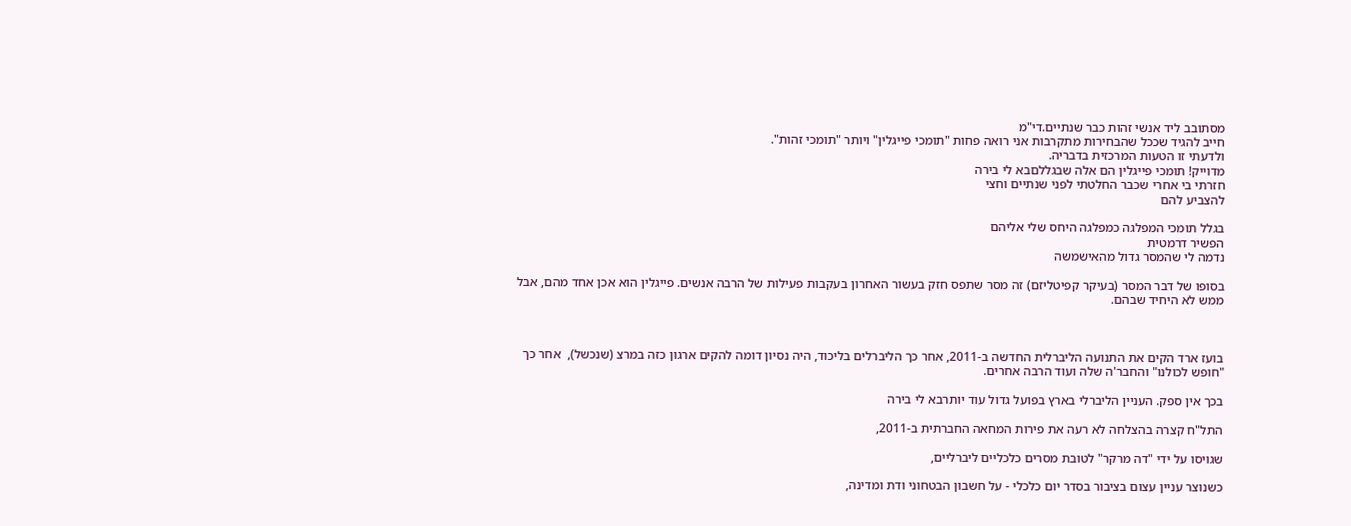מסתובב ליד אנשי זהות כבר שנתיים.די"מ
חייב להגיד שככל שהבחירות מתקרבות אני רואה פחות "תומכי פייגלין" ויותר "תומכי זהות".
ולדעתי זו הטעות המרכזית בדבריה.
מדוייק! תומכי פייגלין הם אלה שבגללםבא לי בירה
חזרתי בי אחרי שכבר החלטתי לפני שנתיים וחצי
להצביע להם

בגלל תומכי המפלגה כמפלגה היחס שלי אליהם
הפשיר דרמטית
נדמה לי שהמסר גדול מהאישמשה

בסופו של דבר המסר (בעיקר קפיטליזם) זה מסר שתפס חזק בעשור האחרון בעקבות פעילות של הרבה אנשים. פייגלין הוא אכן אחד מהם, אבל ממש לא היחיד שבהם.



בועז ארד הקים את התנועה הליברלית החדשה ב-2011, אחר כך הליברלים בליכוד, היה נסיון דומה להקים ארגון כזה במרצ (שנכשל),  אחר כך "חופש לכולנו" והחבר'ה שלה ועוד הרבה אחרים.

בכך אין ספק. העניין הליברלי בארץ בפועל גדול עוד יותרבא לי בירה

התל"ח קצרה בהצלחה לא רעה את פירות המחאה החברתית ב-2011,

שגויסו על ידי "דה מרקר" לטובת מסרים כלכליים ליברליים,

כשנוצר עניין עצום בציבור בסדר יום כלכלי - על חשבון הבטחוני ודת ומדינה,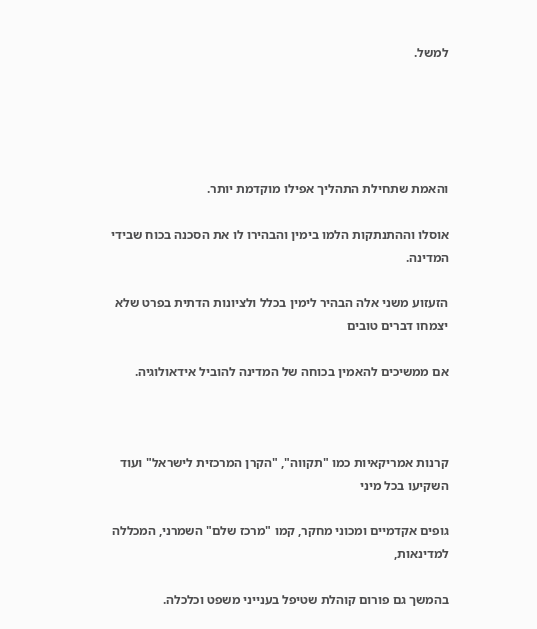למשל.





והאמת שתחילת התהליך אפילו מוקדמת יותר.

אוסלו וההתנתקות הלמו בימין והבהירו לו את הסכנה בכוח שבידי המדינה.

הזעזוע משני אלה הבהיר לימין בכלל ולציונות הדתית בפרט שלא יצמחו דברים טובים

אם ממשיכים להאמין בכוחה של המדינה להוביל אידאולוגיה.



קרנות אמריקאיות כמו "תקווה", "הקרן המרכזית לישראל" ועוד השקיעו בכל מיני

גופים אקדמיים ומכוני מחקר, קמו "מרכז שלם" השמרני, המכללה למדינאות,

בהמשך גם פורום קוהלת שטיפל בענייני משפט וכלכלה.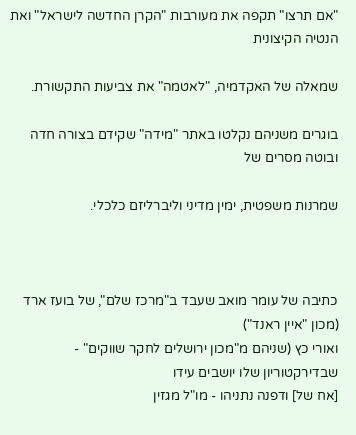"אם תרצו" תקפה את מעורבות "הקרן החדשה לישראל" ואת הנטיה הקיצונית

שמאלה של האקדמיה, "לאטמה" את צביעות התקשורת.

בוגרים משניהם נקלטו באתר "מידה" שקידם בצורה חדה ובוטה מסרים של

שמרנות משפטית, ימין מדיני וליברליזם כלכלי.



כתיבה של עומר מואב שעבד ב"מרכז שלם", של בועז ארד (מכון "איין ראנד")
ואורי כץ (שניהם מ"מכון ירושלים לחקר שווקים" - שבדירקטוריון שלו יושבים עידו
[אח של] ודפנה נתניהו - מו"ל מגזין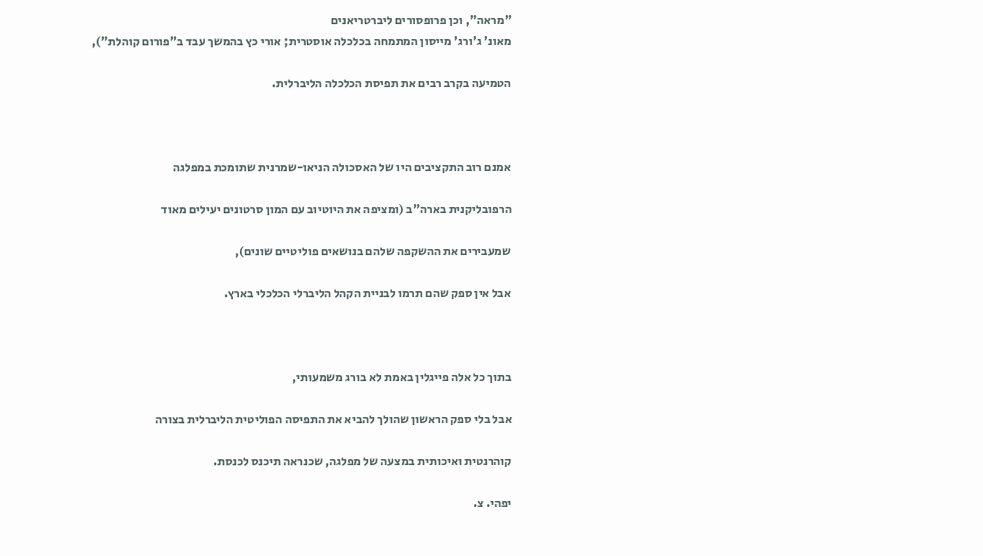"מראה", וכן פרופסורים ליברטריאנים
מאונ' ג'ורג' מייסון המתמחה בכלכלה אוסטרית; אורי כץ בהמשך עבד ב"פורום קוהלת"),

הטמיעה בקרב רבים את תפיסת הכלכלה הליברלית.



אמנם רוב התקציבים היו של האסכולה הניאו-שמרנית שתומכת במפלגה

הרפובליקנית בארה"ב (ומציפה את היוטיוב עם המון סרטונים יעילים מאוד

שמעבירים את ההשקפה שלהם בנושאים פוליטיים שונים),

אבל אין ספק שהם תרמו לבניית הקהל הליברלי הכלכלי בארץ.



בתוך כל אלה פייגלין באמת לא בורג משמעותי,

אבל בלי ספק הראשון שהולך להביא את התפיסה הפוליטית הליברלית בצורה

קוהרנטית ואיכותית במצעה של מפלגה, שכנראה תיכנס לכנסת.

יפהי. צ.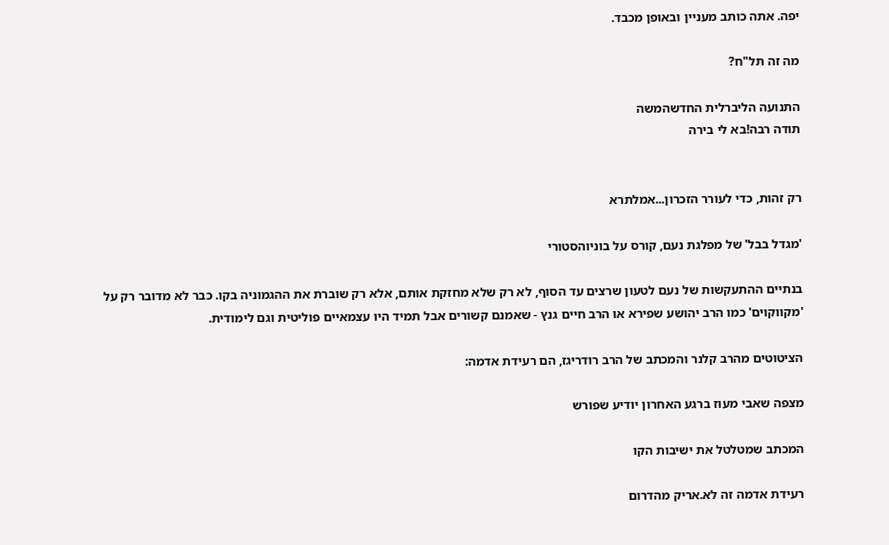יפה. אתה כותב מעניין ובאופן מכבד.

מה זה תל"ח?

התנועה הליברלית החדשהמשה
תודה רבה!בא לי בירה


רק זהות, כדי לעורר הזכרון...אמלתרא

'מגדל בבל' של מפלגת נעם, קורס על בוניוהסטורי

בנתיים ההתעקשות של נעם לטעון שרצים עד הסוף, לא רק שלא מחזקת אותם, אלא רק שוברת את ההגמוניה בקו. כבר לא מדובר רק על 'מקווקוים' כמו הרב יהושע שפירא או הרב חיים גנץ - שאמנם קשורים אבל תמיד היו עצמאיים פוליטית וגם לימודית.

הציטוטים מהרב קלנר והמכתב של הרב רודריגז, הם רעידת אדמה:

מצפה שאבי מעוז ברגע האחרון יודיע שפורש

המכתב שמטלטל את ישיבות הקו

רעידת אדמה זה לא.אריק מהדרום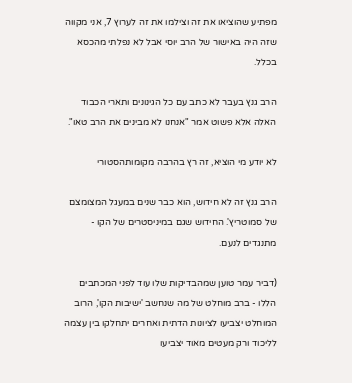מפתיע שהוציאו את זה וצילמו את זה לערוץ 7, אני מקווה שזה היה באישור של הרב יוסי אבל לא נפלתי מהכסא בכלל.

הרב גנץ בעבר לא כתב עם כל הגינונים ותארי הכבוד האלה אלא פשוט אמר "אנחנו לא מבינים את הרב טאו".

לא יודע מי הוציא, זה רץ בהרבה מקומותהסטורי

הרב גנץ זה לא חידוש, הוא כבר שנים במעגל המצומצם של סמוטריץ'. החידוש שגם במיניסטרים של הקו - מתנגדים לנעם.

(דביר עמר טוען שמהבדיקות שלו עוד לפני המכתבים הללו - ברב מוחלט של מה שנחשב 'ישיבות הקו', הרוב המוחלט יצביעו לציונות הדתית ואחרים יתחלקו בין עצמה לליכוד ורק מעטים מאוד יצביעו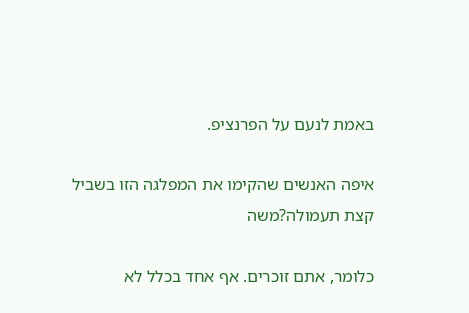באמת לנעם על הפרנציפ.

איפה האנשים שהקימו את המפלגה הזו בשביל קצת תעמולה?משה

כלומר, אתם זוכרים. אף אחד בכלל לא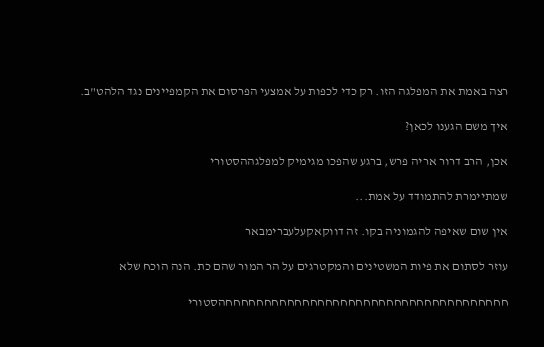רצה באמת את המפלגה הזו. רק כדי לכפות על אמצעי הפרסום את הקמפיינים נגד הלהט"ב.

איך משם הגענו לכאן?

אכן, הרב דרור אריה פרש, ברגע שהפכו מגימיק למפלגההסטורי

שמתיימרת להתמודד על אמת...

אין שום שאיפה להגמוניה בקו. זה דווקאקעלעברימבאר

עוזר לסתום את פיות המשטינים והמקטרגים על הר המור שהם כת. הנה הוכח שלא

חחחחחחחחחחחחחחחחחחחחחחחחחחחחחחחחחחחחחהסטורי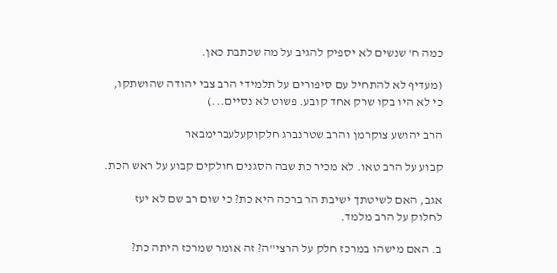כמה ח' שנשים לא יספיק להגיב על מה שכתבת כאן.

(מעדיף לא להתחיל עם סיפורים על תלמידי הרב צבי יהודה שהושתקו, כי לא היו בקו שרק אחד קובע. פשוט לא נסיים...)

הרב יהושע צוקרמן והרב שטרנברג חלקוקעלעברימבאר

קבוע על הרב טאו. לא מכיר כת שבה הסגנים חולקים קבוע על ראש הכת.

אגב, האם לשיטתך ישיבת הר ברכה היא כת? כי שום רב שם לא יעז לחלוק על הרב מלמד.

ב. האם מישהו במרכז חלק על הרצי"ה? זה אומר שמרכז היתה כת?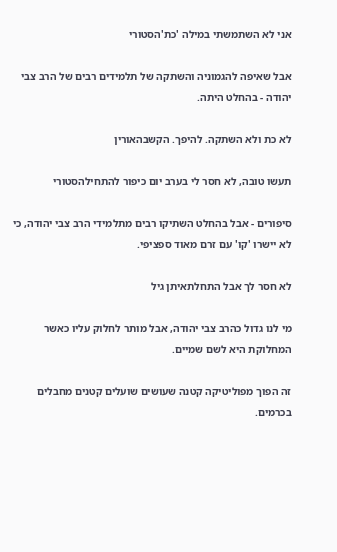אני לא השתמשתי במילה 'כת'הסטורי

אבל שאיפה להגמוניה והשתקה של תלמידים רבים של הרב צבי יהודה - בהחלט היתה.

לא כת ולא השתקה. להיפך. הקשבהאורין

תעשו טובה, לא חסר לי בערב יום כיפור להתחילהסטורי

סיפורים - אבל בהחלט השתיקו רבים מתלמידי הרב צבי יהודה, כי לא יישרו 'קו' עם זרם מאוד ספציפי.

לא חסר לך אבל התחלתאיתן גיל

מי לנו גדול כהרב צבי יהודה, אבל מותר לחלוק עליו כאשר המחלוקת היא לשם שמיים.

זה הפוך מפוליטיקה קטנה שעושים שועלים קטנים מחבלים בכרמים.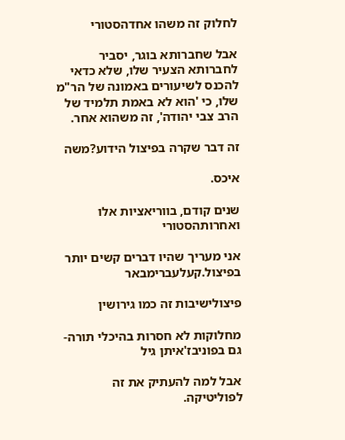לחלוק זה משהו אחדהסטורי

אבל שחברותא בוגר, יסביר לחברותא הצעיר שלו, שלא כדאי להכנס לשיעורים באמונה של הר"מ שלו, כי 'הוא לא באמת תלמיד של הרב צבי יהודה', זה משהוא אחר.

זה דבר שקרה בפיצול הידוע?משה

איכס.

שנים קודם, בווריאציות אלו ואחרותהסטורי

אני מעריך שהיו דברים קשים יותר בפיצול.קעלעברימבאר

פיצולישיבות זה כמו גירושין

מחלוקות לא חסרות בהיכלי תורה- גם בפוניבז'איתן גיל

אבל למה להעתיק את זה לפוליטיקה.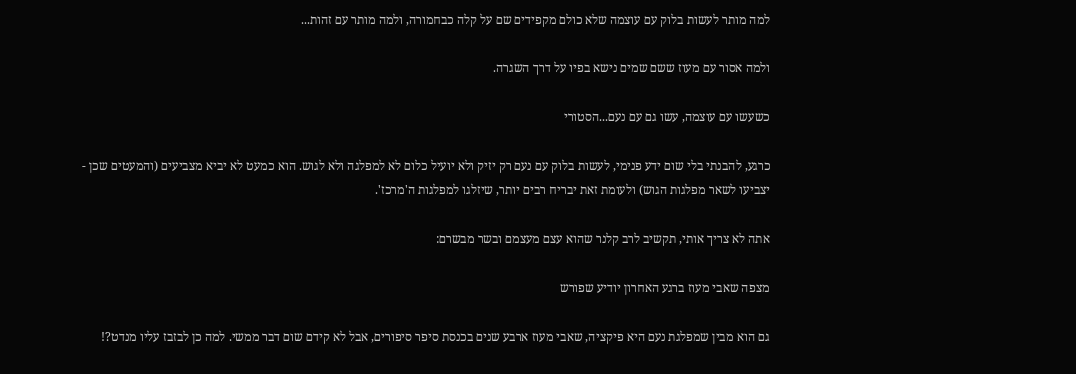למה מותר לעשות בלוק עם עוצמה שלא כולם מקפידים שם על קלה כבחמורה, ולמה מותר עם זהות...

ולמה אסור עם מעוז ששם שמים נישא בפיו על דרך השגרה.

כשעשו עם עוצמה, עשו גם עם נעם...הסטורי

כרגע, להבנתי בלי שום ידע פנימי, לעשות בלוק עם נעם רק יזיק ולא יועיל כלום לא למפלגה ולא לגוש. הוא כמעט לא יביא מצביעים (והמעטים שכן - יצביעו לשאר מפלגות הגוש) ולעומת זאת יבריח רבים יותר, שיזלגו למפלגות ה'מרכז'.

אתה לא צריך אותי, תקשיב לרב קלנר שהוא עצם מעצמם ובשר מבשרם:

מצפה שאבי מעוז ברגע האחרון יודיע שפורש

גם הוא מבין שמפלגת נעם היא פיקציה, שאבי מעוז ארבע שנים בכנסת סיפר סיפורים, אבל לא קידם שום דבר ממשי. למה כן לבזבז עליו מנדט?!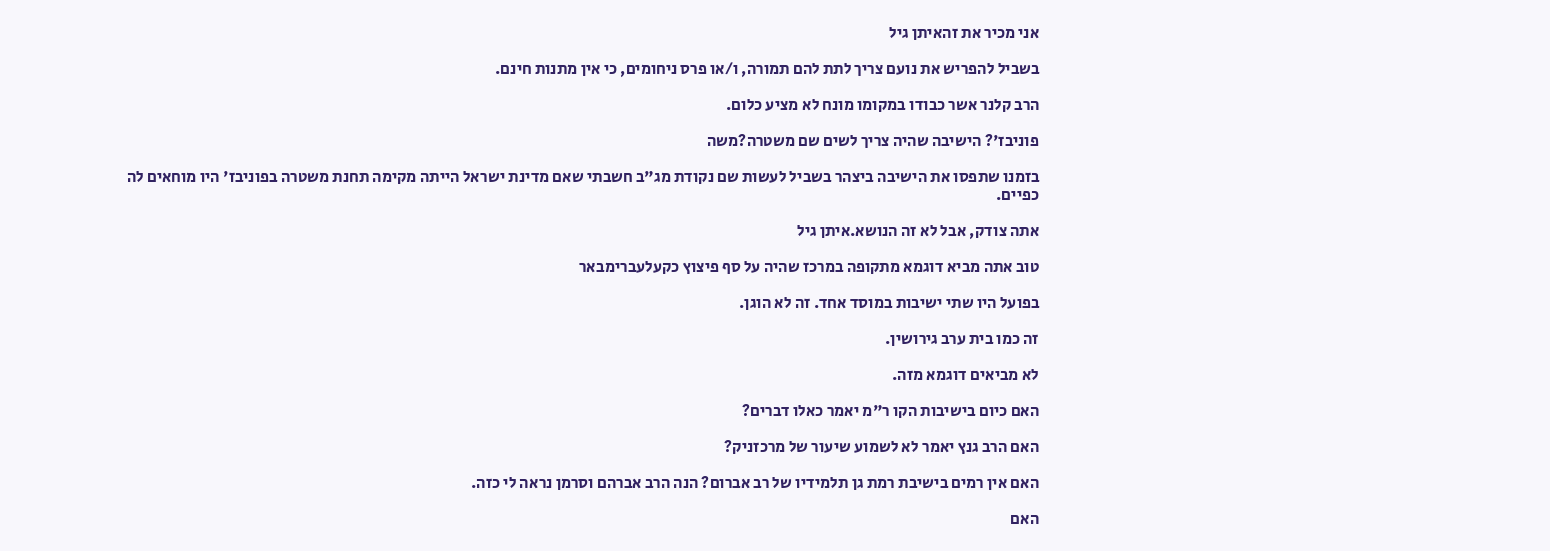אני מכיר את זהאיתן גיל

בשביל להפריש את נועם צריך לתת להם תמורה, ו/או פרס ניחומים, כי אין מתנות חינם.

הרב קלנר אשר כבודו במקומו מונח לא מציע כלום.

פוניבז'? הישיבה שהיה צריך לשים שם משטרה?משה

בזמנו שתפסו את הישיבה ביצהר בשביל לעשות שם נקודת מג"ב חשבתי שאם מדינת ישראל הייתה מקימה תחנת משטרה בפוניבז' היו מוחאים לה כפיים.

אתה צודק, אבל לא זה הנושא.איתן גיל

טוב אתה מביא דוגמא מתקופה במרכז שהיה על סף פיצוץ כקעלעברימבאר

בפועל היו שתי ישיבות במוסד אחד. זה לא הוגן.

זה כמו בית ערב גירושין.

לא מביאים דוגמא מזה.

האם כיום בישיבות הקו ר"מ יאמר כאלו דברים?

האם הרב גנץ יאמר לא לשמוע שיעור של מרכזניק?

האם אין רמים בישיבת רמת גן תלמידיו של רב אברום? הנה הרב אברהם וסרמן נראה לי כזה.

האם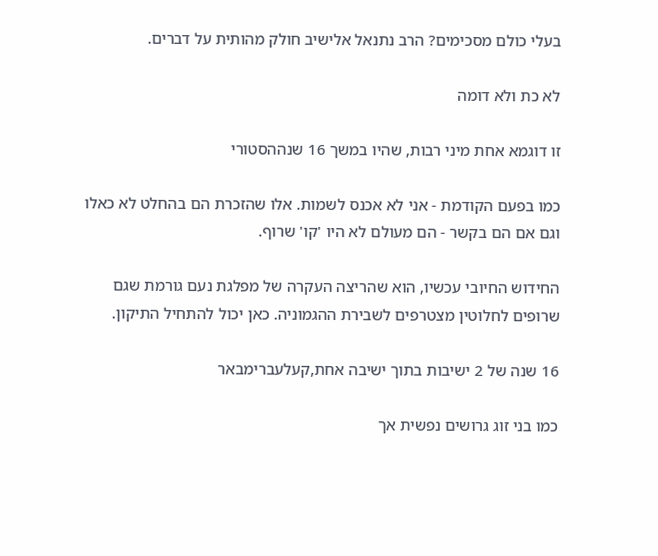בעלי כולם מסכימים? הרב נתנאל אלישיב חולק מהותית על דברים.

לא כת ולא דומה

זו דוגמא אחת מיני רבות, שהיו במשך 16 שנההסטורי

כמו בפעם הקודמת - אני לא אכנס לשמות. אלו שהזכרת הם בהחלט לא כאלו וגם אם הם בקשר - הם מעולם לא היו 'קו' שרוף.

החידוש החיובי עכשיו, הוא שהריצה העקרה של מפלגת נעם גורמת שגם שרופים לחלוטין מצטרפים לשבירת ההגמוניה. כאן יכול להתחיל התיקון.

16 שנה של 2 ישיבות בתוך ישיבה אחת,קעלעברימבאר

כמו בני זוג גרושים נפשית אך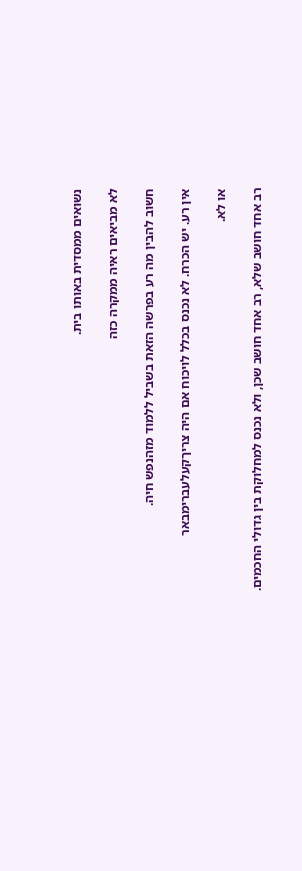נשואים ממסדית באותו בית.

לא מביאים ראיה ממקרה כזה

חשוב להבין מה רע בפרשה הזאת בשביל ללמוד מזהנפש חיה.

אין רע. יש הכרח. לא נכנס בכלל לויכוח אם היה צריךקעלעברימבאר

או לא.

רב אחד חושב שלא, רב אחד חושב שכן, ולא נכנס למחלוקת בין גדולי החכמים.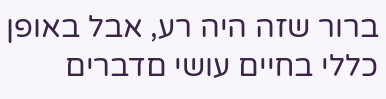ברור שזה היה רע, אבל באופן כללי בחיים עושי םדברים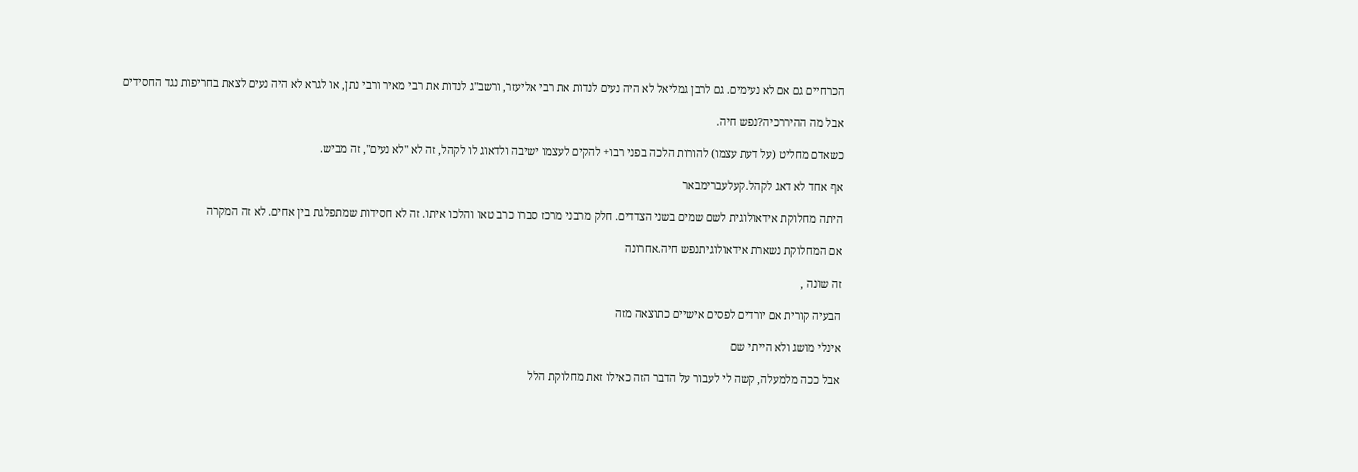הכרחיים גם אם לא נעימים. גם לרבן גמליאל לא היה נעים לנדות את רבי אליעזר, ורשב"ג לנדות את רבי מאיר ורבי נתן, או לגרא לא היה נעים לצאת בחריפות נגד החסידים

אבל מה ההיררכיה?נפש חיה.

כשאדם מחליט (על דעת עצמו) להורות הלכה בפני רבו+ להקים לעצמו ישיבה ולדאוג לו לקהל, זה לא "לא נעים", זה מביש.

אף אחד לא דאג לקהל.קעלעברימבאר

היתה מחלוקת אידאולוגית לשם שמים בשני הצדדים. חלק מרבני מרכז סברו כרב טאו והלכו איתו. זה לא חסידות שמתפלגת בין אחים. לא זה המקרה

אם המחלוקת נשארת אידאולוגיתנפש חיה.אחרונה

זה שונה ,

הבעיה קורית אם יורדים לפסים אישיים כתוצאה מזה

אינלי מושג ולא הייתי שם

אבל ככה מלמעלה, קשה לי לעבור על הדבר הזה כאילו זאת מחלוקת הלל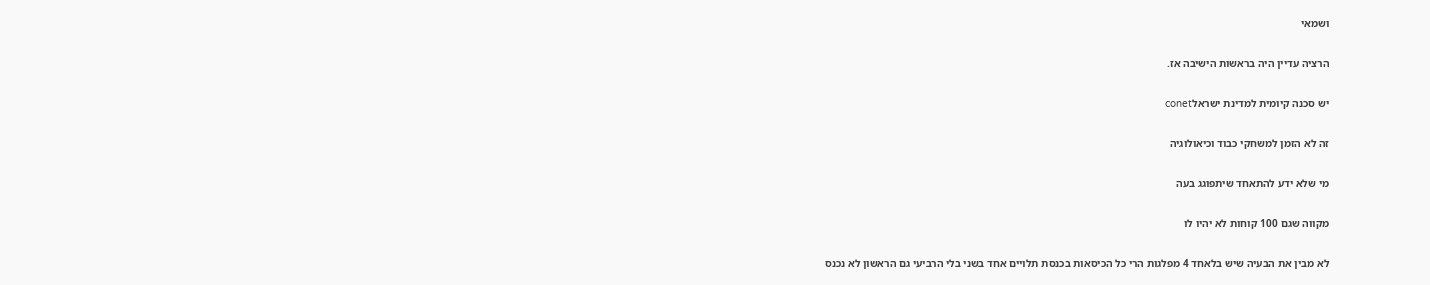ושמאי

הרציה עדיין היה בראשות הישיבה אז.

יש סכנה קיומית למדינת ישראלconet

זה לא הזמן למשחקי כבוד וכיאולוגיה

מי שלא ידע להתאחד שיתפוגג בעה

מקווה שגם 100 קוחות לא יהיו לו

לא מבין את הבעיה שיש בלאחד 4 מפלגות הרי כל הכיסאות בכנסת תלויים אחד בשני בלי הרביעי גם הראשון לא נכנס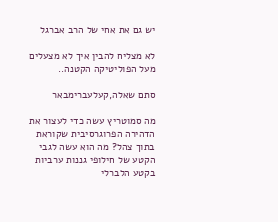יש גם את אחי של הרב אברגל

לא מצליח להבין איך לא מצעלים מעל הפוליטיקה הקטנה..

סתם שאלה,קעלעברימבאר

מה סמוטריץ עשה כדי לעצור את הדהירה הפרוגרסיבית שקוראת בתוך צהל? מה הוא עשה לגבי הקטע של חילופי גננות ערביות בקטע הלברלי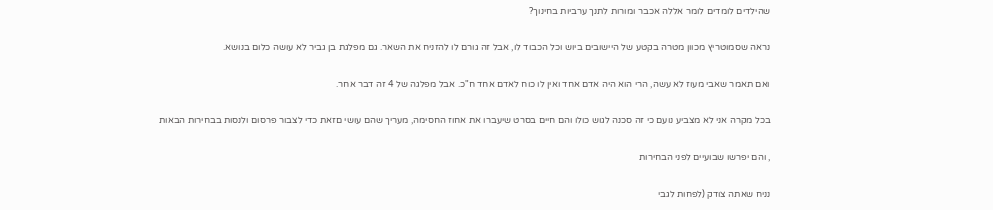שהילדים לומדים לומר אללה אכבר ומורות לתנך ערביות בחינוך?

נראה שסמוטריץ מכוון מטרה בקטע של היישובים ביוש וכל הכבוד לו, אבל זה גורם לו להזניח את השאר. גם מפלגת בן גביר לא עושה כלום בנושא.

ואם תאמר שאבי מעוז לא עשה, הרי הוא היה אדם אחד ואין לו כוח לאדם אחד ח"כ. אבל מפלגה של 4 זה דבר אחר.

בכל מקרה אני לא מצביע נועם כי זה סכנה לגוש כולו והם חיים בסרט שיעברו את אחוז החסימה, מעריך שהם עושי םזאת כדי לצבור פרסום ולנסות בבחירות הבאות

, והם יפרשו שבועיים לפני הבחירות

נניח שאתה צודק (לפחות לגבי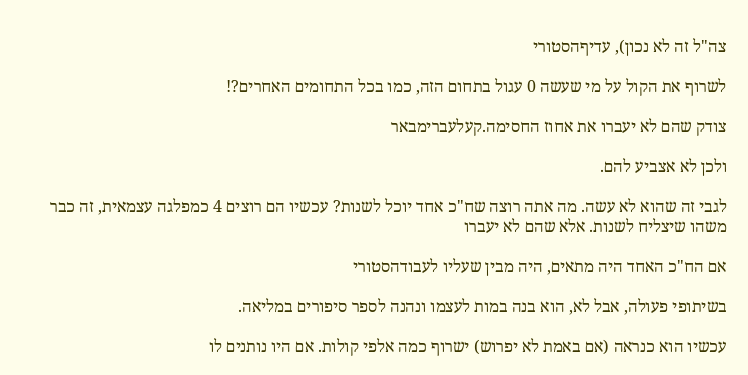צה"ל זה לא נכון), עדיףהסטורי

לשרוף את הקול על מי שעשה 0 עגול בתחום הזה, כמו בכל התחומים האחרים?!

צודק שהם לא יעברו את אחוז החסימה.קעלעברימבאר

ולכן לא אצביע להם.

לגבי זה שהוא לא עשה. מה אתה רוצה שח"כ אחד יוכל לשנות? עכשיו הם רוצים 4 כמפלגה עצמאית, זה כבר משהו שיצליח לשנות. אלא שהם לא יעברו

אם הח"כ האחד היה מתאים, היה מבין שעליו לעבודהסטורי

בשיתופי פעולה, אבל לא, הוא בנה במות לעצמו ונהנה לספר סיפורים במליאה.

עכשיו הוא כנראה (אם באמת לא יפרוש) ישרוף כמה אלפי קולות. אם היו נותנים לו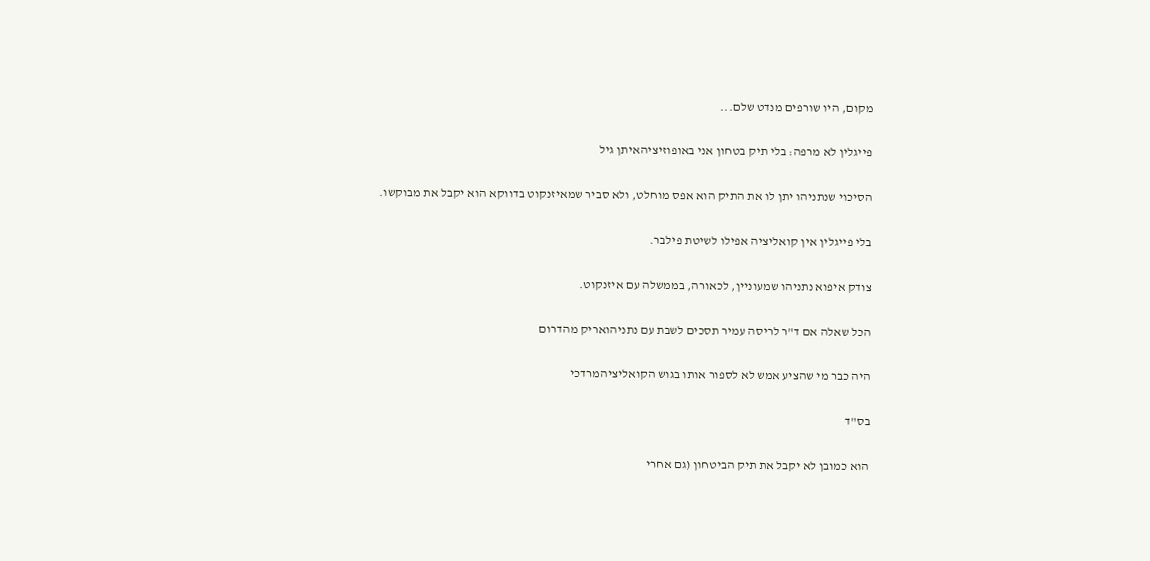מקום, היו שורפים מנדט שלם...

פייגלין לא מרפה: בלי תיק בטחון אני באופוזיציהאיתן גיל

הסיכוי שנתניהו יתן לו את התיק הוא אפס מוחלט, ולא סביר שמאיזנקוט בדווקא הוא יקבל את מבוקשו.

בלי פייגלין אין קואליציה אפילו לשיטת פילבר.

צודק איפוא נתניהו שמעוניין, לכאורה, בממשלה עם איזנקוט.

הכל שאלה אם ד"ר לריסה עמיר תסכים לשבת עם נתניהואריק מהדרום

היה כבר מי שהציע אמש לא לספור אותו בגוש הקואליציהמרדכי

בס"ד

הוא כמובן לא יקבל את תיק הביטחון (גם אחרי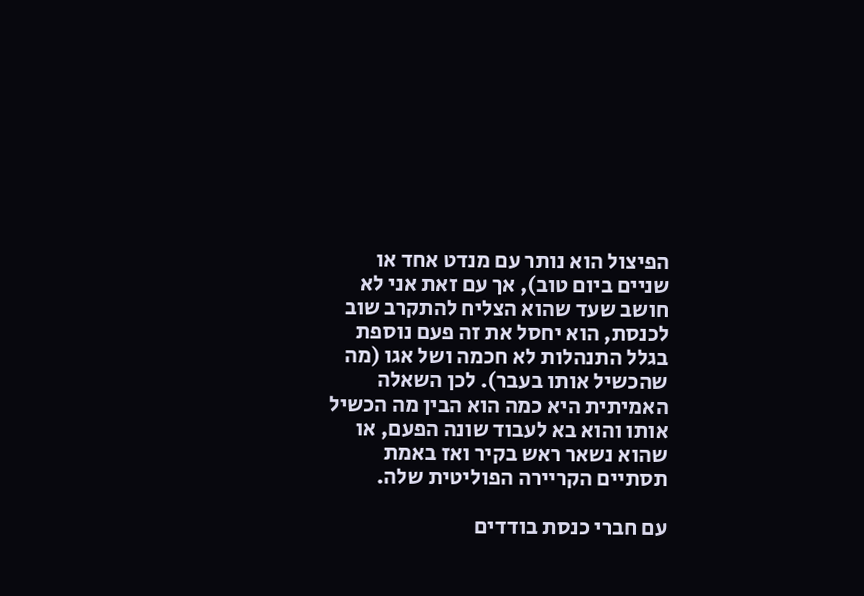הפיצול הוא נותר עם מנדט אחד או שניים ביום טוב), אך עם זאת אני לא חושב שעד שהוא הצליח להתקרב שוב לכנסת, הוא יחסל את זה פעם נוספת בגלל התנהלות לא חכמה ושל אגו (מה שהכשיל אותו בעבר). לכן השאלה האמיתית היא כמה הוא הבין מה הכשיל אותו והוא בא לעבוד שונה הפעם, או שהוא נשאר ראש בקיר ואז באמת תסתיים הקריירה הפוליטית שלה.

עם חברי כנסת בודדים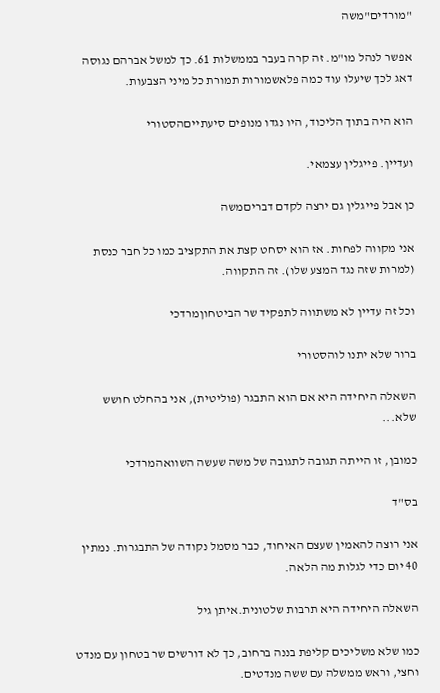"מורדים"משה

אפשר לנהל מו"מ. זה קרה בעבר בממשלות 61. כך למשל אברהם נגוסה דאג לכך שיעלו עוד כמה פלאשמורות תמורת כל מיני הצבעות.

הוא היה בתוך הליכוד, היו נגדו מנופים סיעתייםהסטורי

ועדיין. פייגלין עצמאי.

כן אבל פייגלין גם ירצה לקדם דבריםמשה

אני מקווה לפחות. אז הוא יסחט קצת את התקציב כמו כל חבר כנסת (למרות שזה נגד המצע שלו). זה התקווה.

וכל זה עדיין לא משתווה לתפקיד שר הביטחוןמרדכי

ברור שלא יתנו לוהסטורי

השאלה היחידה היא אם הוא התבגר (פוליטית), אני בהחלט חושש שלא...

כמובן, זו הייתה תגובה לתגובה של משה שעשה השוואהמרדכי

בס"ד

אני רוצה להאמין שעצם האיחוד, כבר מסמל נקודה של התבגרות. נמתין 40 יום כדי לגלות מה הלאה.

השאלה היחידה היא תרבות שלטונית.איתן גיל

כמו שלא משליכים קליפת בננה ברחוב, כך לא דורשים שר בטחון עם מנדט וחצי, וראש ממשלה עם ששה מנדטים.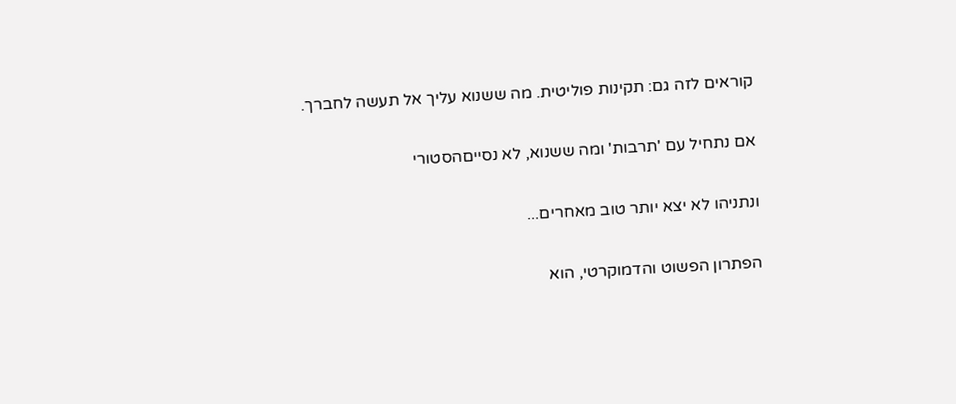קוראים לזה גם: תקינות פוליטית. מה ששנוא עליך אל תעשה לחברך.

אם נתחיל עם 'תרבות' ומה ששנוא, לא נסייםהסטורי

ונתניהו לא יצא יותר טוב מאחרים...

הפתרון הפשוט והדמוקרטי, הוא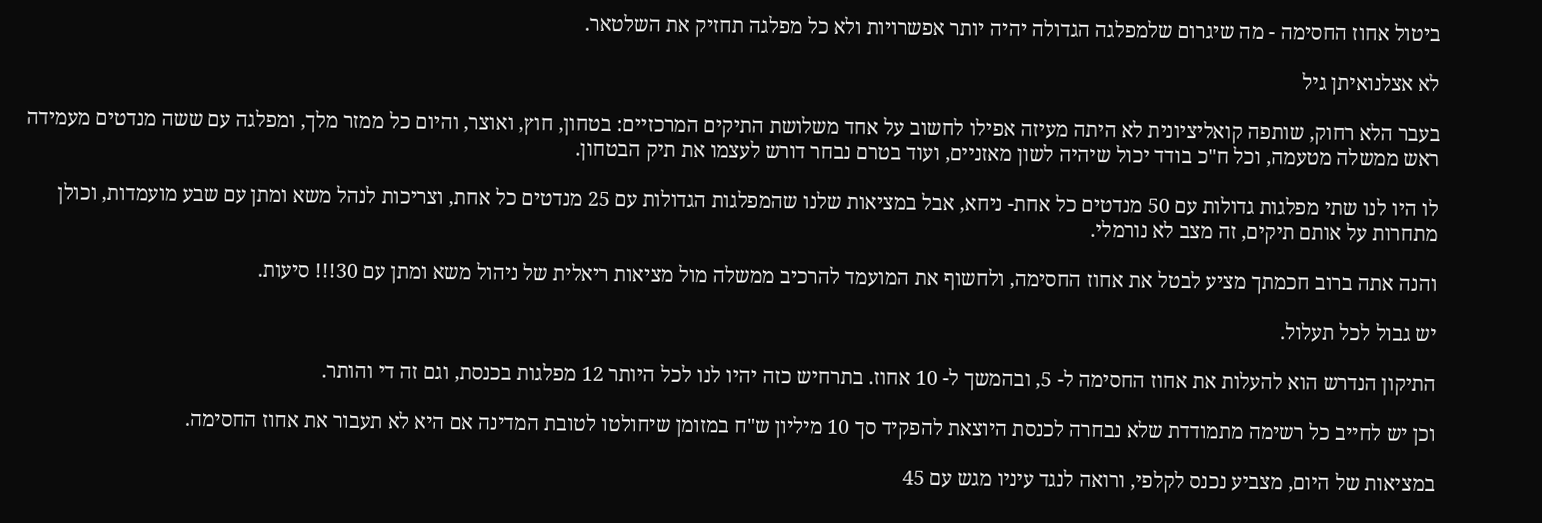ביטול אחוז החסימה - מה שיגרום שלמפלגה הגדולה יהיה יותר אפשרויות ולא כל מפלגה תחזיק את השלטאר.

לא אצלנואיתן גיל

בעבר הלא רחוק, שותפה קואליציונית לא היתה מעיזה אפילו לחשוב על אחד משלושת התיקים המרכזיים: בטחון, חוץ, ואוצר, והיום כל ממזר מלך, ומפלגה עם ששה מנדטים מעמידה ראש ממשלה מטעמה, וכל ח"כ בודד יכול שיהיה לשון מאזניים, ועוד בטרם נבחר דורש לעצמו את תיק הבטחון.

לו היו לנו שתי מפלגות גדולות עם 50 מנדטים כל אחת- ניחא, אבל במציאות שלנו שהמפלגות הגדולות עם 25 מנדטים כל אחת, וצריכות לנהל משא ומתן עם שבע מועמדות, וכולן מתחרות על אותם תיקים, זה מצב לא נורמלי.

והנה אתה ברוב חכמתך מציע לבטל את אחוז החסימה, ולחשוף את המועמד להרכיב ממשלה מול מציאות ריאלית של ניהול משא ומתן עם 30!!! סיעות.

יש גבול לכל תעלול.

התיקון הנדרש הוא להעלות את אחוז החסימה ל- 5, ובהמשך ל- 10 אחוז. בתרחיש כזה יהיו לנו לכל היותר 12 מפלגות בכנסת, וגם זה די והותר.

וכן יש לחייב כל רשימה מתמודדת שלא נבחרה לכנסת היוצאת להפקיד סך 10 מיליון ש"ח במזומן שיחולטו לטובת המדינה אם היא לא תעבור את אחוז החסימה.

במציאות של היום, מצביע נכנס לקלפי, ורואה לנגד עיניו מגש עם 45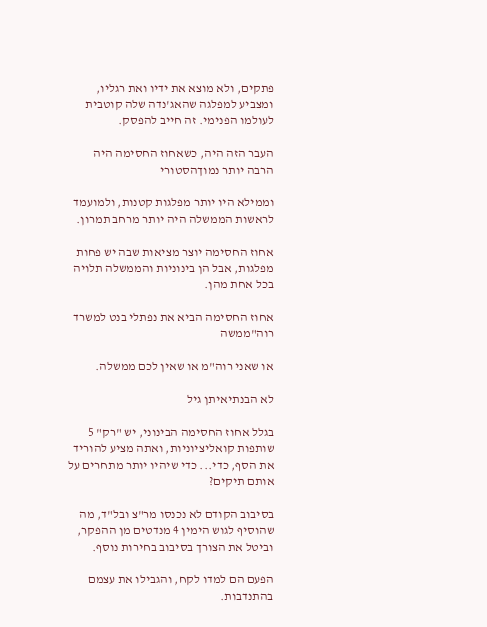פתקים, ולא מוצא את ידיו ואת רגליו, ומצביע למפלגה שהאג'נדה שלה קוטבית לעולמו הפנימי. זה חייב להפסק.

העבר הזה היה, כשאחוז החסימה היה הרבה יותר נמוךהסטורי

וממילא היו יותר מפלגות קטנות, ולמועמד לראשות הממשלה היה יותר מרחב תמרון.

אחוז החסימה יוצר מציאות שבה יש פחות מפלגות, אבל הן בינוניות והממשלה תלויה בכל אחת מהן.

אחוז החסימה הביא את נפתלי בנט למשרד רוה"ממשה

או שאני רוה"מ או שאין לכם ממשלה.

לא הבנתיאיתן גיל

בגלל אחוז החסימה הבינוני, יש "רק" 5 שותפות קואליציוניות, ואתה מציע להוריד את הסף, כדי... כדי שיהיו יותר מתחרים על אותם תיקים?

בסיבוב הקודם לא נכנסו מר"צ ובל"ד, מה שהוסיף לגוש הימין 4 מנדטים מן ההפקר, וביטל את הצורך בסיבוב בחירות נוסף.

הפעם הם למדו לקח, והגבילו את עצמם בהתנדבות.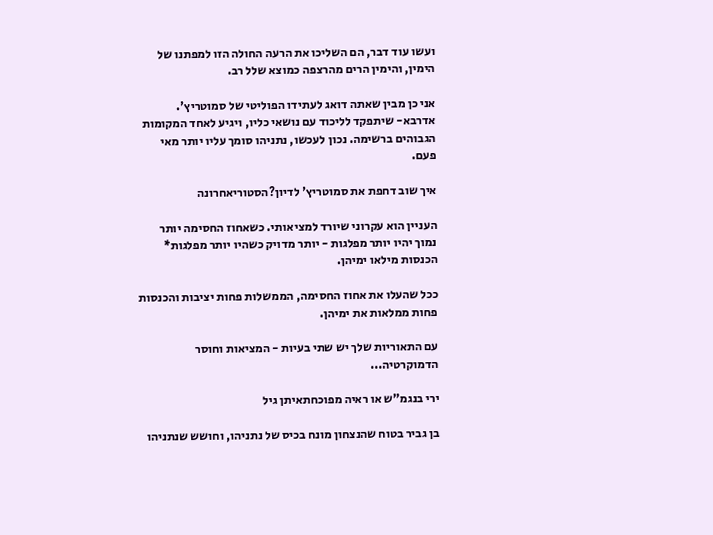ועשו עוד דבר, הם השליכו את הרעה החולה הזו למפתנו של הימין, והימין הרים מהרצפה כמוצא שלל רב.

אני כן מבין שאתה דואג לעתידו הפוליטי של סמוטריץ'. אדרבא- שיתפקד לליכוד עם נושאי כליו, ויגיע לאחד המקומות הגבוהים ברשימה. נכון לעכשו, נתניהו סומך עליו יותר מאי פעם.

איך שוב דחפת את סמוטריץ' לדיון?הסטוריאחרונה

העניין הוא עקרוני שיורד למציאותי. כשאחוז החסימה יותר נמוך יהיו יותר מפלגות - יותר מדויק כשהיו יותר מפלגות* הכנסות מילאו ימיהן.

ככל שהעלו את אחוז החסימה, הממשלות פחות יציבות והכנסות פחות ממלאות את ימיהן.

עם התאוריות שלך יש שתי בעיות - המציאות וחוסר הדמוקרטיה...

ירי בנגמ"ש או ראיה מפוכחתאיתן גיל

בן גביר בטוח שהנצחון מונח בכיס של נתניהו, וחושש שנתניהו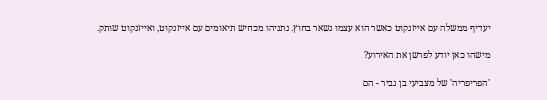יעדיף ממשלה עם אייזנקוט כאשר הוא עצמו נשאר בחוץ. נתניהו מכחיש תיאומים עם אייזנקוט, ואייזנקוט שותק.

מישהו כאן יודע לפרשן את האירוע?

'הפריפריה' של מצביעי בן גביר - הם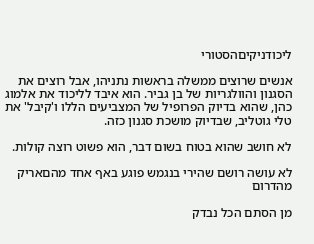ליכודניקיםהסטורי

אנשים שרוצים ממשלה בראשות נתניהו, אבל רוצים את הסגנון והוולגריות של בן גביר. הוא איבד לליכוד את אלמוג כהן, שהוא בדיוק הפרופיל של המצביעים הללו ו'קיבל' את טלי גוטליב, שבדיוק מושכת סגנון כזה.

לא חושב שהוא בטוח בשום דבר, הוא פשוט רוצה קולות.

לא עושה רושם שהירי בנגמש פוגע באף אחד מהםאריק מהדרום

מן הסתם הכל נבדק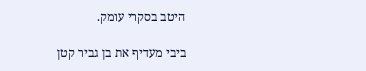היטב בסקרי עומק.

ביבי מעדיף את בן גביר קטן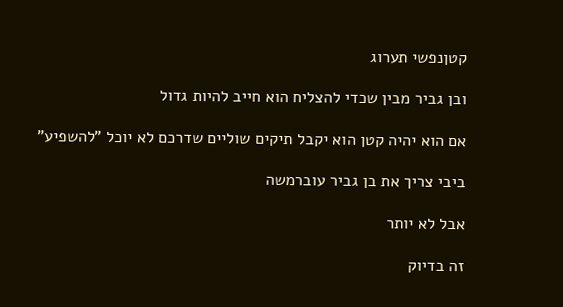קטןנפשי תערוג

ובן גביר מבין שכדי להצליח הוא חייב להיות גדול

אם הוא יהיה קטן הוא יקבל תיקים שוליים שדרכם לא יוכל "להשפיע"

ביבי צריך את בן גביר עוברמשה

אבל לא יותר

זה בדיוק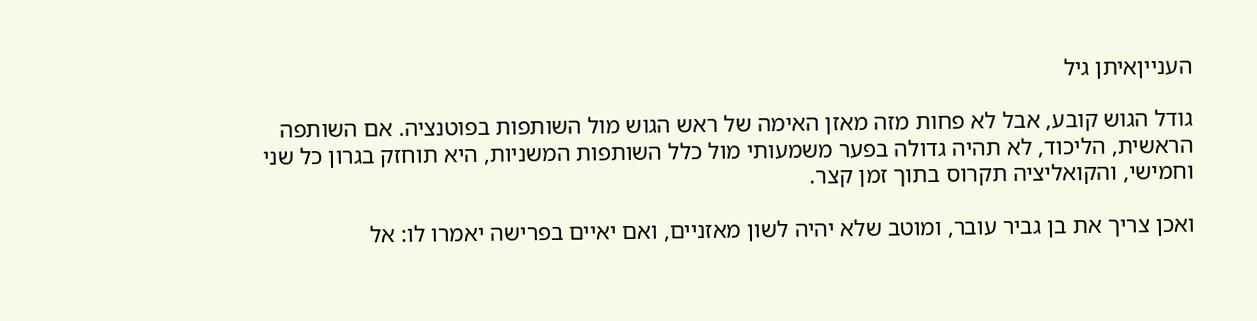הענייןאיתן גיל

גודל הגוש קובע, אבל לא פחות מזה מאזן האימה של ראש הגוש מול השותפות בפוטנציה. אם השותפה הראשית, הליכוד, לא תהיה גדולה בפער משמעותי מול כלל השותפות המשניות, היא תוחזק בגרון כל שני וחמישי, והקואליציה תקרוס בתוך זמן קצר.

ואכן צריך את בן גביר עובר, ומוטב שלא יהיה לשון מאזניים, ואם יאיים בפרישה יאמרו לו: אל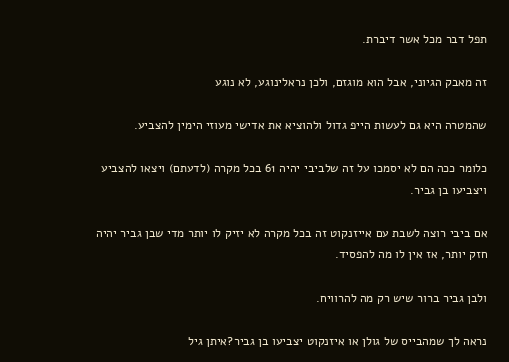תפל דבר מכל אשר דיברת.

זה מאבק הגיוני, אבל הוא מוגזם, ולכן נראלינוגע, לא נוגע

שהמטרה היא גם לעשות הייפ גדול ולהוציא את אדישי מעוזי הימין להצביע.

כלומר ככה הם לא יסמכו על זה שלביבי יהיה 61 בכל מקרה (לדעתם) ויצאו להצביע ויצביעו בן גביר.

אם ביבי רוצה לשבת עם אייזנקוט זה בכל מקרה לא יזיק לו יותר מדי שבן גביר יהיה חזק יותר, אז אין לו מה להפסיד.

ולבן גביר ברור שיש רק מה להרוויח.

נראה לך שמהבייס של גולן או איזנקוט יצביעו בן גביר?איתן גיל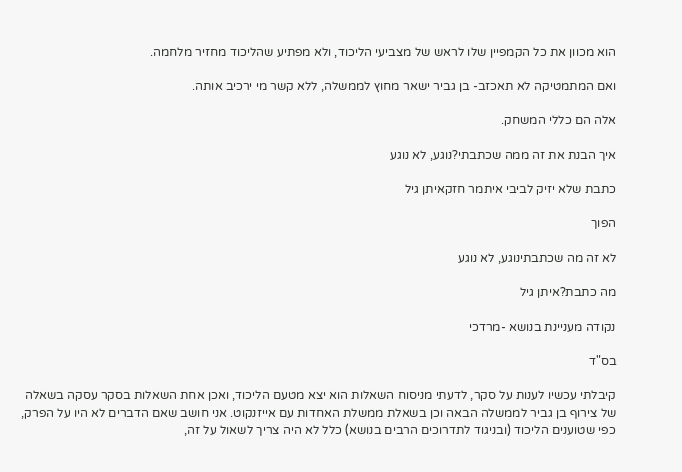הוא מכוון את כל הקמפיין שלו לראש של מצביעי הליכוד, ולא מפתיע שהליכוד מחזיר מלחמה.

ואם המתמטיקה לא תאכזב- בן גביר ישאר מחוץ לממשלה, ללא קשר מי ירכיב אותה.

אלה הם כללי המשחק.

איך הבנת את זה ממה שכתבתי?נוגע, לא נוגע

כתבת שלא יזיק לביבי איתמר חזקאיתן גיל

הפוך

לא זה מה שכתבתינוגע, לא נוגע

מה כתבת?איתן גיל

נקודה מעניינת בנושא -מרדכי

בס"ד

קיבלתי עכשיו לענות על סקר, לדעתי מניסוח השאלות הוא יצא מטעם הליכוד, ואכן אחת השאלות בסקר עסקה בשאלה של צירוף בן גביר לממשלה הבאה וכן בשאלת ממשלת האחדות עם אייזנקוט. אני חושב שאם הדברים לא היו על הפרק, כפי שטוענים הליכוד (ובניגוד לתדרוכים הרבים בנושא) כלל לא היה צריך לשאול על זה,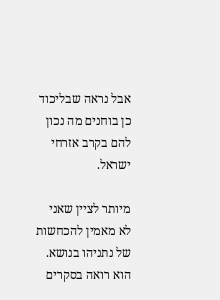אבל נראה שבליכוד כן בוחנים מה נכון להם בקרב אזרחי ישראל.

מיותר לציין שאני לא מאמין להכחשות של נתניהו בנושא. הוא רואה בסקרים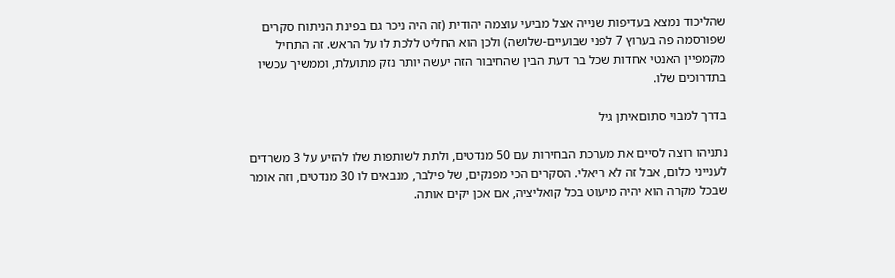שהליכוד נמצא בעדיפות שנייה אצל מביעי עוצמה יהודית (זה היה ניכר גם בפינת הניתוח סקרים שפורסמה פה בערוץ 7 לפני שבועיים-שלושה) ולכן הוא החליט ללכת לו על הראש. זה התחיל מקמפיין האנטי אחדות שכל בר דעת הבין שהחיבור הזה יעשה יותר נזק מתועלת, וממשיך עכשיו בתדרוכים שלו.

בדרך למבוי סתוםאיתן גיל

נתניהו רוצה לסיים את מערכת הבחירות עם 50 מנדטים, ולתת לשותפות שלו להזיע על 3 משרדים לענייני כלום, אבל זה לא ריאלי. הסקרים הכי מפנקים, של פילבר, מנבאים לו 30 מנדטים, וזה אומר שבכל מקרה הוא יהיה מיעוט בכל קואליציה, אם אכן יקים אותה.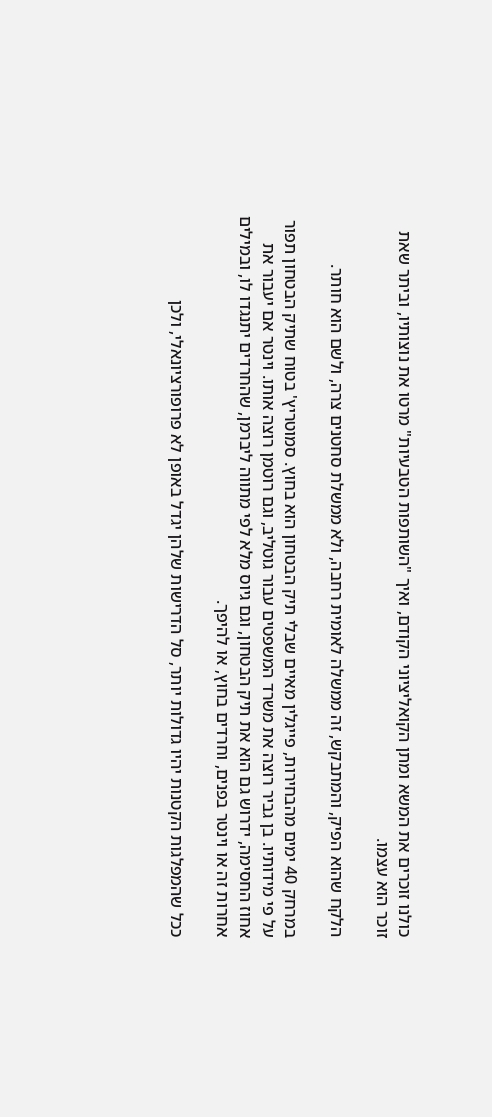כולנו זוכרים את המשא ומתן הקואליציוני הקודם, ואיך "השותפות הטבעיות" מרטו את נוצותיו, וביתר שאת זוכר הוא עצמו.

הלקח שהוא הפיק, והמתבקש, זה ממשלה לאומית רחבה, ולא ממשלת סחטנים צרה, ולשם הוא חותר.

במרחק 40 ימים מהבחירות, פייגלין מאיים שבלי תיק הבטחון הוא בחוץ. סמוטריץ' בטוח שתיק הבטחון תפור על פי מידותיו. בן גביר רוצה את משרד המשפטים עבור גוטליב, וגם רוטמן רוצה אותו. וינטר אם יעבור את אחוז החסימה, ידרוש גם הוא את תיק הבטחון, וגם גיוס מלא לפי מתווה ליברמן, שהחרדים יתנגדו לו, ובמילים אחרות זה או וינטר בפנים, וחרדים בחוץ, או להיפך.

ככל שהמפלגות הקטנות יהיו גדולות יותר, סל הדרישות שלהן יגדל באופן לא פרופורציונאלי, ולכן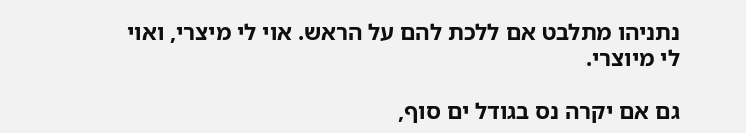נתניהו מתלבט אם ללכת להם על הראש. אוי לי מיצרי, ואוי לי מיוצרי.

גם אם יקרה נס בגודל ים סוף,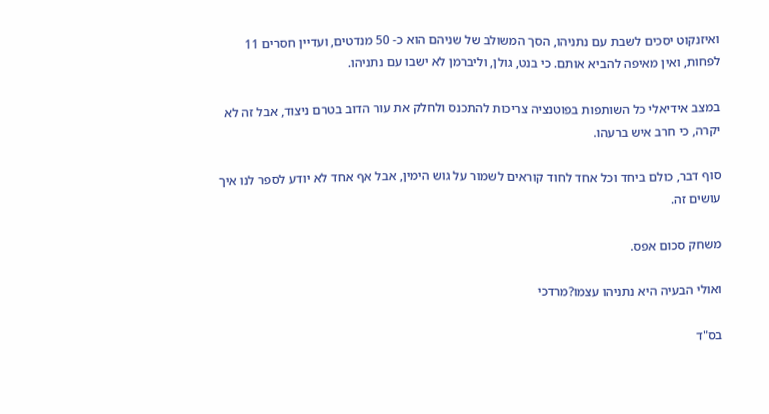ואיזנקוט יסכים לשבת עם נתניהו, הסך המשולב של שניהם הוא כ- 50 מנדטים, ועדיין חסרים 11 לפחות, ואין מאיפה להביא אותם. כי בנט, גולן, וליברמן לא ישבו עם נתניהו.

במצב אידיאלי כל השותפות בפוטנציה צריכות להתכנס ולחלק את עור הדוב בטרם ניצוד, אבל זה לא יקרה, כי חרב איש ברעהו.

סוף דבר, כולם ביחד וכל אחד לחוד קוראים לשמור על גוש הימין, אבל אף אחד לא יודע לספר לנו איך עושים זה.

משחק סכום אפס.

ואולי הבעיה היא נתניהו עצמו?מרדכי

בס"ד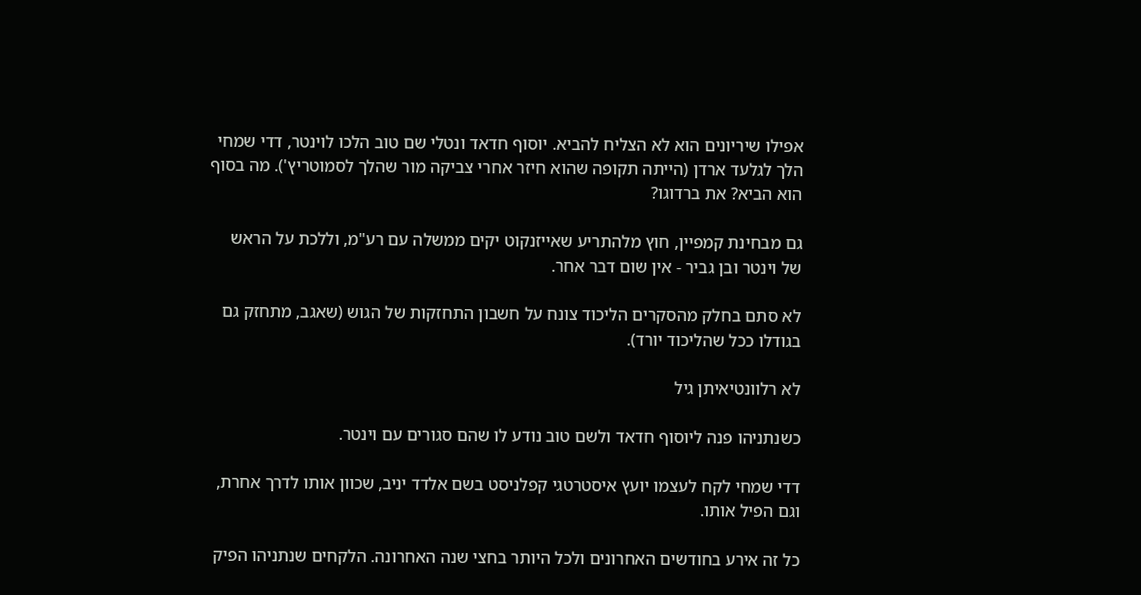אפילו שיריונים הוא לא הצליח להביא. יוסוף חדאד ונטלי שם טוב הלכו לוינטר, דדי שמחי הלך לגלעד ארדן (הייתה תקופה שהוא חיזר אחרי צביקה מור שהלך לסמוטריץ'). מה בסוף הוא הביא? את ברדוגו?

גם מבחינת קמפיין, חוץ מלהתריע שאייזנקוט יקים ממשלה עם רע"מ, וללכת על הראש של וינטר ובן גביר - אין שום דבר אחר.

לא סתם בחלק מהסקרים הליכוד צונח על חשבון התחזקות של הגוש (שאגב, מתחזק גם בגודלו ככל שהליכוד יורד).

לא רלוונטיאיתן גיל

כשנתניהו פנה ליוסוף חדאד ולשם טוב נודע לו שהם סגורים עם וינטר.

דדי שמחי לקח לעצמו יועץ איסטרטגי קפלניסט בשם אלדד יניב, שכוון אותו לדרך אחרת, וגם הפיל אותו.

כל זה אירע בחודשים האחרונים ולכל היותר בחצי שנה האחרונה. הלקחים שנתניהו הפיק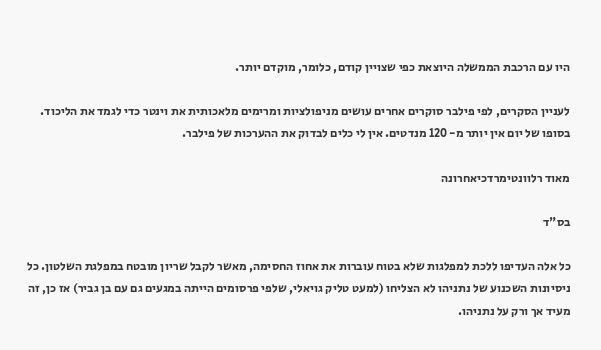היו עם הרכבת הממשלה היוצאת כפי שצויין קודם, כלומר, מוקדם יותר.

לעניין הסקרים, לפי פילבר סוקרים אחרים עושים מניפולציות ומרימים מלאכותית את וינטר כדי לגמד את הליכוד. בסופו של יום אין יותר מ- 120 מנדטים. אין לי כלים לבדוק את ההערכות של פילבר.

מאוד רלוונטימרדכיאחרונה

בס"ד

כל אלה העדיפו ללכת למפלגות שלא בטוח עוברות את אחוז החסימה, מאשר לקבל שריון מובטח במפלגת השלטון. כל ניסיונות השכנוע של נתניהו לא הצליחו (למעט טליק גויאלי, שלפי פרסומים הייתה במגעים גם עם בן גביר) אז כן, זה מעיד אך ורק על נתניהו.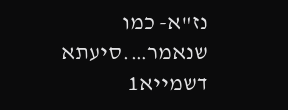נז"א- כמו שנאמר….סיעתא דשמייא1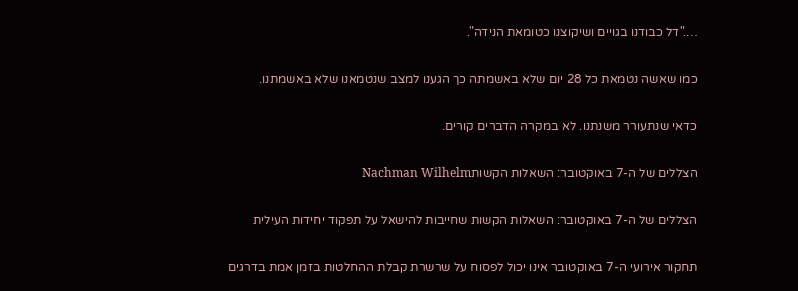…."דל כבודנו בגויים ושיקוצנו כטומאת הנידה".

כמו שאשה נטמאת כל 28 יום שלא באשמתה כך הגענו למצב שנטמאנו שלא באשמתנו.

כדאי שנתעורר משנתנו. לא במקרה הדברים קורים.

הצללים של ה-7 באוקטובר: השאלות הקשותNachman Wilhelm

הצללים של ה-7 באוקטובר: השאלות הקשות שחייבות להישאל על תפקוד יחידות העילית

תחקור אירועי ה-7 באוקטובר אינו יכול לפסוח על שרשרת קבלת ההחלטות בזמן אמת בדרגים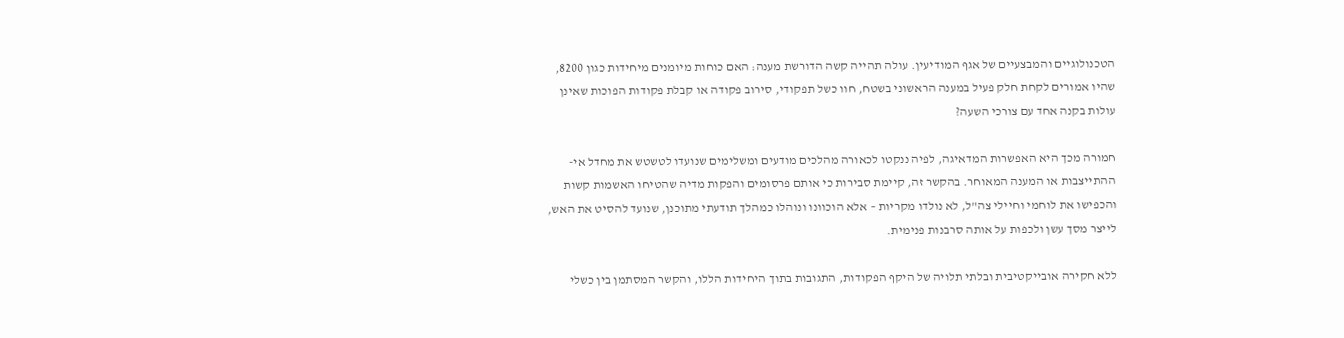הטכנולוגיים והמבצעיים של אגף המודיעין. עולה תהייה קשה הדורשת מענה: האם כוחות מיומנים מיחידות כגון 8200, שהיו אמורים לקחת חלק פעיל במענה הראשוני בשטח, חוו כשל תפקודי, סירוב פקודה או קבלת פקודות הפוכות שאינן עולות בקנה אחד עם צורכי השעה?

חמורה מכך היא האפשרות המדאיגה, לפיה ננקטו לכאורה מהלכים מודעים ומשלימים שנועדו לטשטש את מחדל אי-ההתייצבות או המענה המאוחר. בהקשר זה, קיימת סבירות כי אותם פרסומים והפקות מדיה שהטיחו האשמות קשות והכפישו את לוחמי וחיילי צה"ל, לא נולדו מקריות – אלא הוכוונו ונוהלו כמהלך תודעתי מתוכנן, שנועד להסיט את האש, לייצר מסך עשן ולכפות על אותה סרבנות פנימית.

ללא חקירה אובייקטיבית ובלתי תלויה של היקף הפקודות, התגובות בתוך היחידות הללו, והקשר המסתמן בין כשלי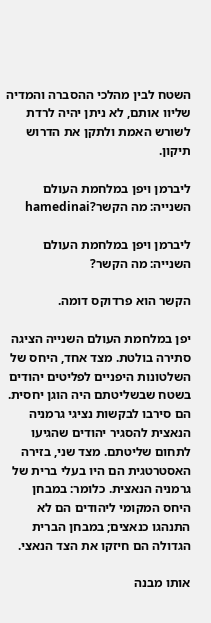השטח לבין מהלכי ההסברה והמדיה שליוו אותם, לא ניתן יהיה לרדת לשורש האמת ולתקן את הדרוש תיקון.

ליברמן ויפן במלחמת העולם השנייה: מה הקשר?hamedinai

ליברמן ויפן במלחמת העולם השנייה: מה הקשר?

הקשר הוא פרדוקס דומה.

יפן במלחמת העולם השנייה הציגה סתירה בולטת. מצד אחד, היחס של השלטונות היפניים לפליטים יהודים בשטח שבשליטתם היה הוגן יחסית. הם סירבו לבקשות נציגי גרמניה הנאצית להסגיר יהודים שהגיעו לתחום שליטתם. מצד שני, בזירה האסטרטגית הם היו בעלי ברית של גרמניה הנאצית. כלומר: במבחן היחס המקומי ליהודים הם לא התנהגו כנאצים; במבחן הברית הגדולה הם חיזקו את הצד הנאצי.

אותו מבנה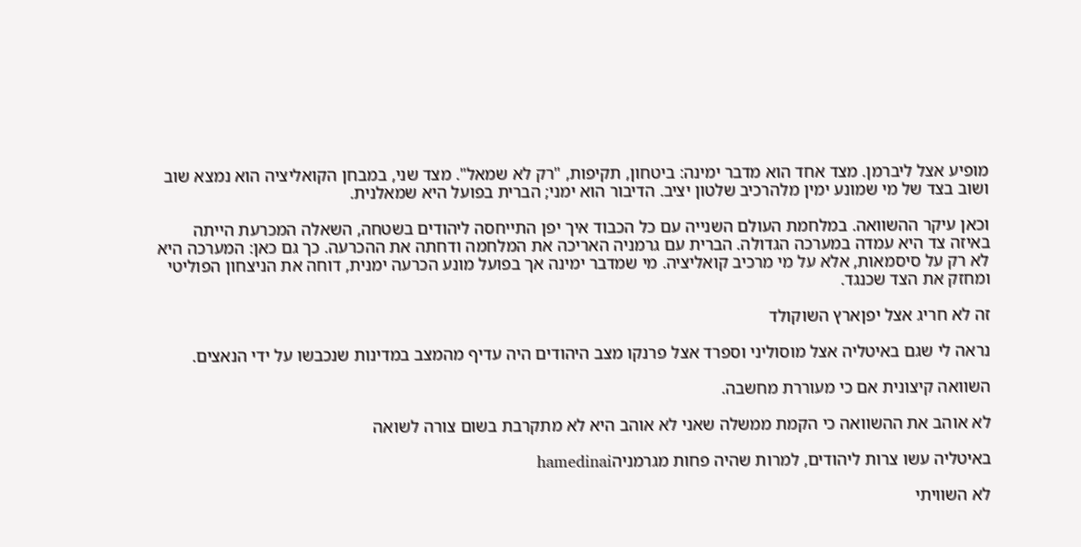מופיע אצל ליברמן. מצד אחד הוא מדבר ימינה: ביטחון, תקיפות, "רק לא שמאל". מצד שני, במבחן הקואליציה הוא נמצא שוב ושוב בצד של מי שמונע ימין מלהרכיב שלטון יציב. הדיבור הוא ימני; הברית בפועל היא שמאלנית.

וכאן עיקר ההשוואה. במלחמת העולם השנייה עם כל הכבוד איך יפן התייחסה ליהודים בשטחה, השאלה המכרעת הייתה באיזה צד היא עמדה במערכה הגדולה. הברית עם גרמניה האריכה את המלחמה ודחתה את ההכרעה. כך גם כאן: המערכה היא לא רק על סיסמאות, אלא על מי מרכיב קואליציה. מי שמדבר ימינה אך בפועל מונע הכרעה ימנית, דוחה את הניצחון הפוליטי ומחזק את הצד שכנגד.

זה לא חריג אצל יפןארץ השוקולד

נראה לי שגם באיטליה אצל מוסוליני וספרד אצל פרנקו מצב היהודים היה עדיף מהמצב במדינות שנכבשו על ידי הנאצים.

השוואה קיצונית אם כי מעוררת מחשבה.

לא אוהב את ההשוואה כי הקמת ממשלה שאני לא אוהב היא לא מתקרבת בשום צורה לשואה

באיטליה עשו צרות ליהודים, למרות שהיה פחות מגרמניהhamedinai

לא השוויתי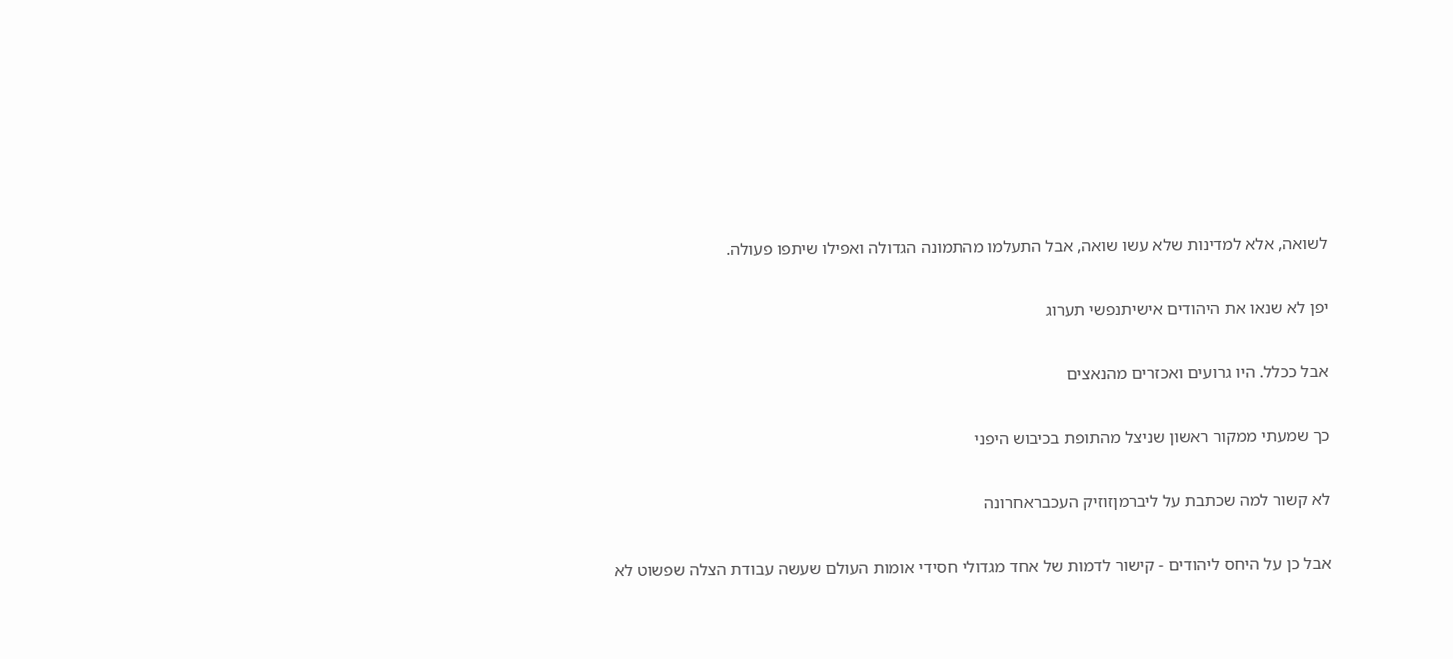לשואה, אלא למדינות שלא עשו שואה, אבל התעלמו מהתמונה הגדולה ואפילו שיתפו פעולה.

יפן לא שנאו את היהודים אישיתנפשי תערוג

אבל ככלל. היו גרועים ואכזרים מהנאצים

כך שמעתי ממקור ראשון שניצל מהתופת בכיבוש היפני

לא קשור למה שכתבת על ליברמןזוזיק העכבראחרונה

אבל כן על היחס ליהודים - קישור לדמות של אחד מגדולי חסידי אומות העולם שעשה עבודת הצלה שפשוט לא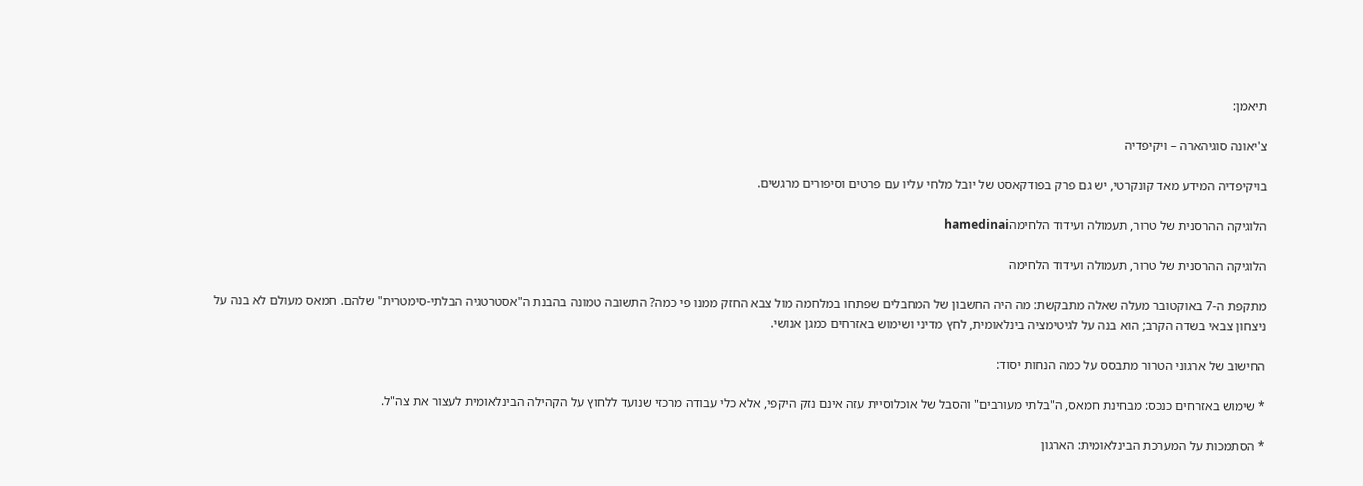תיאמן:

צ'יאונה סוגיהארה – ויקיפדיה

בויקיפדיה המידע מאד קונקרטי, יש גם פרק בפודקאסט של יובל מלחי עליו עם פרטים וסיפורים מרגשים.

הלוגיקה ההרסנית של טרור, תעמולה ועידוד הלחימהhamedinai

הלוגיקה ההרסנית של טרור, תעמולה ועידוד הלחימה

מתקפת ה-7 באוקטובר מעלה שאלה מתבקשת: מה היה החשבון של המחבלים שפתחו במלחמה מול צבא החזק ממנו פי כמה? התשובה טמונה בהבנת ה"אסטרטגיה הבלתי-סימטרית" שלהם. חמאס מעולם לא בנה על ניצחון צבאי בשדה הקרב; הוא בנה על לגיטימציה בינלאומית, לחץ מדיני ושימוש באזרחים כמגן אנושי.

החישוב של ארגוני הטרור מתבסס על כמה הנחות יסוד:

* שימוש באזרחים כנכס: מבחינת חמאס, ה"בלתי מעורבים" והסבל של אוכלוסיית עזה אינם נזק היקפי, אלא כלי עבודה מרכזי שנועד ללחוץ על הקהילה הבינלאומית לעצור את צה"ל.

* הסתמכות על המערכת הבינלאומית: הארגון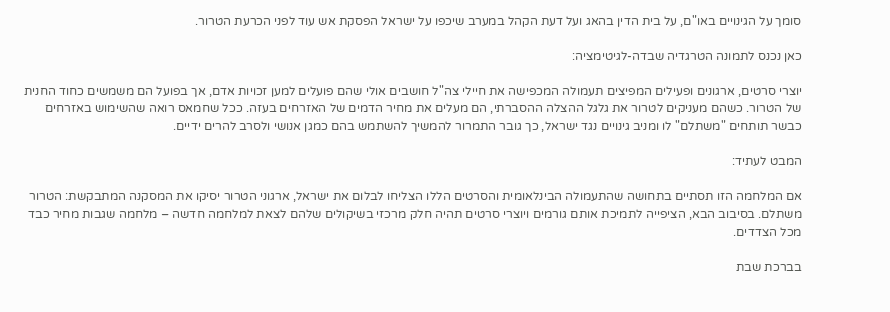סומך על הגינויים באו"ם, על בית הדין בהאג ועל דעת הקהל במערב שיכפו על ישראל הפסקת אש עוד לפני הכרעת הטרור.

כאן נכנס לתמונה הטרגדיה שבדה-לגיטימציה:

יוצרי סרטים, ארגונים ופעילים המפיצים תעמולה המכפישה את חיילי צה"ל חושבים אולי שהם פועלים למען זכויות אדם, אך בפועל הם משמשים כחוד החנית של הטרור. כשהם מעניקים לטרור את גלגל ההצלה ההסברתי, הם מעלים את מחיר הדמים של האזרחים בעזה. ככל שחמאס רואה שהשימוש באזרחים כבשר תותחים "משתלם" לו ומניב גינויים נגד ישראל, כך גובר התמרור להמשיך להשתמש בהם כמגן אנושי ולסרב להרים ידיים.

המבט לעתיד:

אם המלחמה הזו תסתיים בתחושה שהתעמולה הבינלאומית והסרטים הללו הצליחו לבלום את ישראל, ארגוני הטרור יסיקו את המסקנה המתבקשת: הטרור משתלם. בסיבוב הבא, הציפייה לתמיכת אותם גורמים ויוצרי סרטים תהיה חלק מרכזי בשיקולים שלהם לצאת למלחמה חדשה – מלחמה שגבות מחיר כבד מכל הצדדים.

בברכת שבת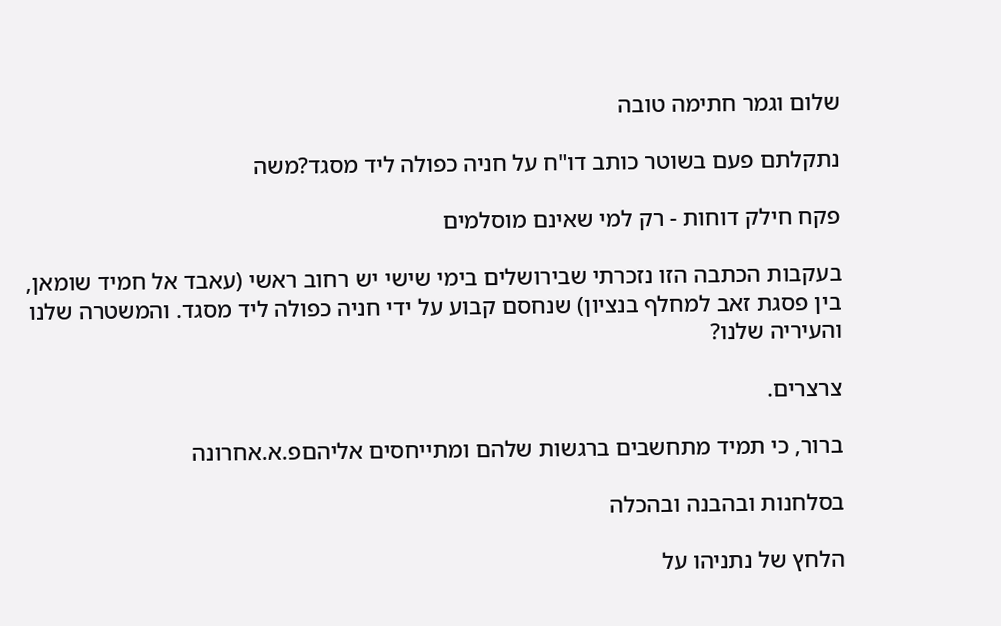שלום וגמר חתימה טובה

נתקלתם פעם בשוטר כותב דו"ח על חניה כפולה ליד מסגד?משה

פקח חילק דוחות - רק למי שאינם מוסלמים

בעקבות הכתבה הזו נזכרתי שבירושלים בימי שישי יש רחוב ראשי (עאבד אל חמיד שומאן, בין פסגת זאב למחלף בנציון) שנחסם קבוע על ידי חניה כפולה ליד מסגד. והמשטרה שלנו והעיריה שלנו?

צרצרים.

ברור, כי תמיד מתחשבים ברגשות שלהם ומתייחסים אליהםפ.א.אחרונה

בסלחנות ובהבנה ובהכלה

הלחץ של נתניהו על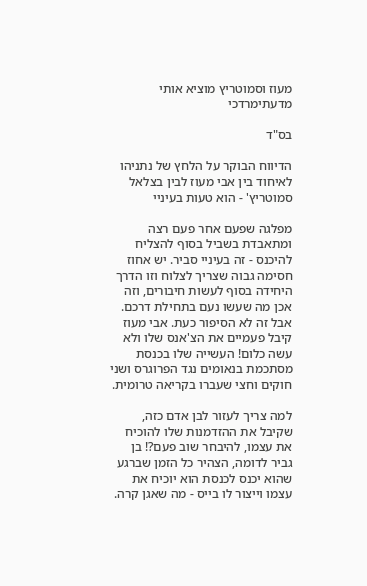מעוז וסמוטריץ מוציא אותי מדעתימרדכי

בס"ד

הדיווח הבוקר על הלחץ של נתניהו לאיחוד בין אבי מעוז לבין בצלאל סמוטריץ' - הוא טעות בעיניי

מפלגה שפעם אחר פעם רצה ומתאבדת בשביל בסוף להצליח להיכנס - זה בעיניי סביר. יש אחוז חסימה גבוה שצריך לצלוח וזו הדרך היחידה בסוף לעשות חיבורים, וזה אכן מה שעשו נעם בתחילת דרכם. אבל זה לא הסיפור כעת. אבי מעוז קיבל פעמיים את הצ'אנס שלו ולא עשה כלום! העשייה שלו בכנסת מסתכמת בנאומים נגד הפרוגרס ושני חוקים וחצי שעברו בקריאה טרומית.

למה צריך לעזור לבן אדם כזה, שקיבל את ההזדמנות שלו להוכיח את עצמו, להיבחר שוב פעם?! בן גביר לדומה, הצהיר כל הזמן שברגע שהוא יכנס לכנסת הוא יוכיח את עצמו וייצור לו בייס - מה שאגן קרה.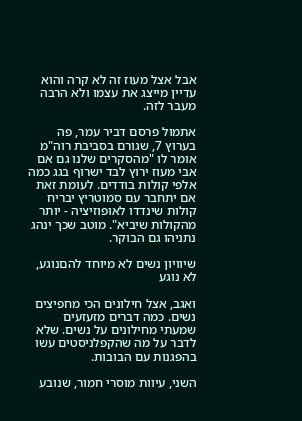אבל אצל מעוז זה לא קרה והוא עדיין מייצג את עצמו ולא הרבה מעבר לזה.

אתמול פרסם דביר עמר, פה בערוץ 7, שגורם בסביבת רוה"מ אומר לו "מהסקרים שלנו גם אם אבי מעוז ירוץ לבד ישרוף בגג כמה אלפי קולות בודדים. לעומת זאת אם יתחבר עם סמוטריץ יבריח קולות שינדדו לאופוזיציה - יותר מהקולות שיביא". מוטב שכך ינהג נתניהו גם הבוקר.

שיוויון נשים לא מיוחד להםנוגע, לא נוגע

ואגב, אצל חילונים הכי מחפיצים נשים. כמה דברים מזעזעים שמעתי מחילונים על נשים. שלא לדבר על מה שהקפלניסטים עשו בהפגנות עם הבובות.

השני, עיוות מוסרי חמור, שנובע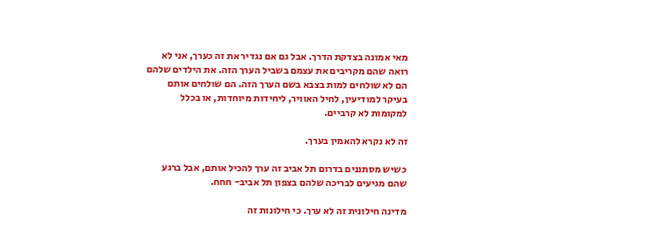מאי אמונה בצדקת הדרך. אבל גם אם נגדיר את זה כערך, אני לא רואה שהם מקריבים את עצמם בשביל הערך הזה. את הילדים שלהם הם לא שולחים למות בצבא בשם הערך הזה. הם שולחים אותם בעיקר למודיעין, לחיל האוויר, ליחידות מיוחדות, או בכלל למקומות לא קרביים.

זה לא נקרא להאמין בערך.

כשיש מסתננים בדרום תל אביב זה ערך להכיל אותם, אבל ברגע שהם מגיעים לבריכה שלהם בצפון תל אביב- חחח.

מדינה חילונית זה לא ערך. כי חילונות זה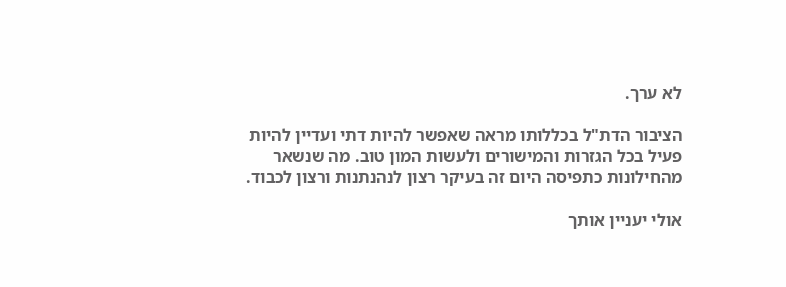לא ערך.

הציבור הדת"ל בכללותו מראה שאפשר להיות דתי ועדיין להיות פעיל בכל הגזרות והמישורים ולעשות המון טוב. מה שנשאר מהחילונות כתפיסה היום זה בעיקר רצון לנהנתנות ורצון לכבוד.

אולי יעניין אותך